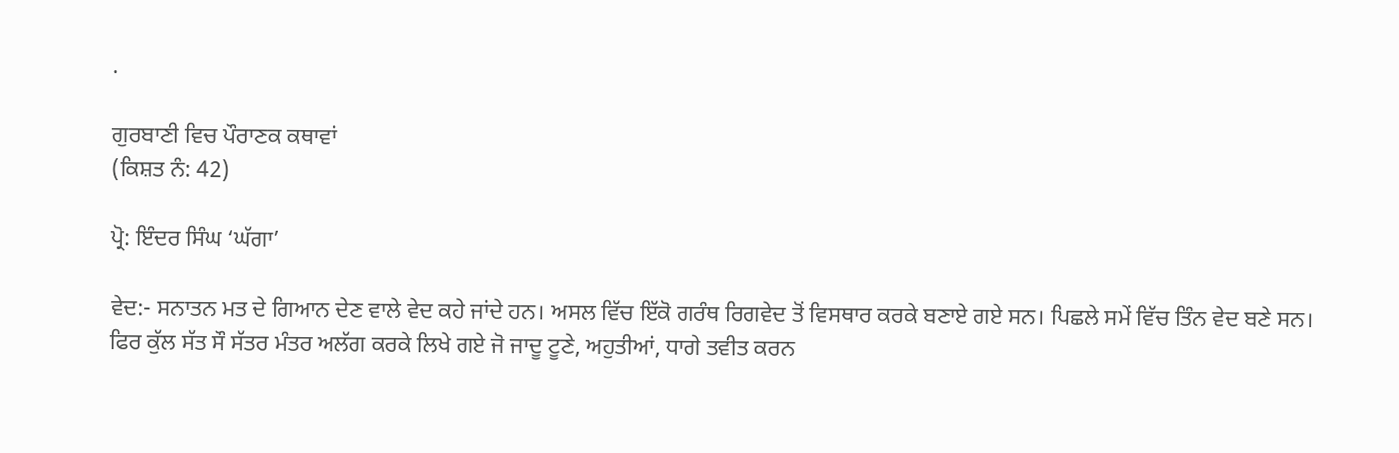.

ਗੁਰਬਾਣੀ ਵਿਚ ਪੌਰਾਣਕ ਕਥਾਵਾਂ
(ਕਿਸ਼ਤ ਨੰ: 42)

ਪ੍ਰੋ: ਇੰਦਰ ਸਿੰਘ ‘ਘੱਗਾ’

ਵੇਦ:- ਸਨਾਤਨ ਮਤ ਦੇ ਗਿਆਨ ਦੇਣ ਵਾਲੇ ਵੇਦ ਕਹੇ ਜਾਂਦੇ ਹਨ। ਅਸਲ ਵਿੱਚ ਇੱਕੋ ਗਰੰਥ ਰਿਗਵੇਦ ਤੋਂ ਵਿਸਥਾਰ ਕਰਕੇ ਬਣਾਏ ਗਏ ਸਨ। ਪਿਛਲੇ ਸਮੇਂ ਵਿੱਚ ਤਿੰਨ ਵੇਦ ਬਣੇ ਸਨ। ਫਿਰ ਕੁੱਲ ਸੱਤ ਸੌ ਸੱਤਰ ਮੰਤਰ ਅਲੱਗ ਕਰਕੇ ਲਿਖੇ ਗਏ ਜੋ ਜਾਦੂ ਟੂਣੇ, ਅਹੁਤੀਆਂ, ਧਾਗੇ ਤਵੀਤ ਕਰਨ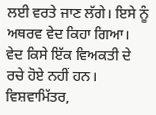ਲਈ ਵਰਤੇ ਜਾਣ ਲੱਗੇ। ਇਸੇ ਨੂੰ ਅਥਰਵ ਵੇਦ ਕਿਹਾ ਗਿਆ। ਵੇਦ ਕਿਸੇ ਇੱਕ ਵਿਅਕਤੀ ਦੇ ਰਚੇ ਹੋਏ ਨਹੀਂ ਹਨ। ਵਿਸ਼ਵਾਮਿੱਤਰ,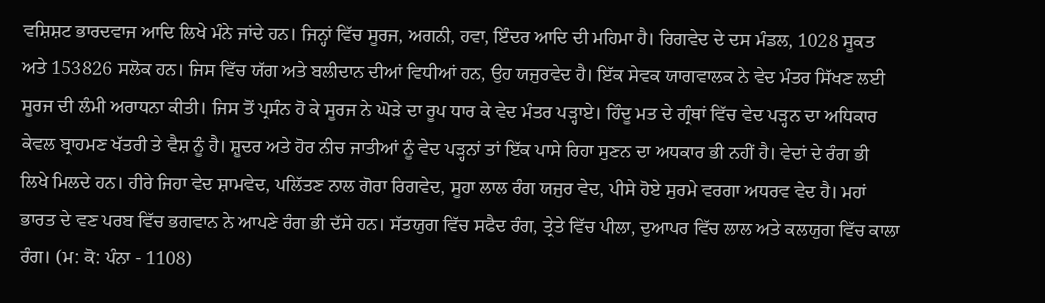ਵਸ਼ਿਸ਼ਟ ਭਾਰਦਵਾਜ ਆਦਿ ਲਿਖੇ ਮੰਨੇ ਜਾਂਦੇ ਹਨ। ਜਿਨ੍ਹਾਂ ਵਿੱਚ ਸੂਰਜ, ਅਗਨੀ, ਹਵਾ, ਇੰਦਰ ਆਦਿ ਦੀ ਮਹਿਮਾ ਹੈ। ਰਿਗਵੇਦ ਦੇ ਦਸ ਮੰਡਲ, 1028 ਸੂਕਤ ਅਤੇ 153826 ਸਲੋਕ ਹਨ। ਜਿਸ ਵਿੱਚ ਯੱਗ ਅਤੇ ਬਲੀਦਾਨ ਦੀਆਂ ਵਿਧੀਆਂ ਹਨ, ਉਹ ਯਜੁਰਵੇਦ ਹੈ। ਇੱਕ ਸੇਵਕ ਯਾਗਵਾਲਕ ਨੇ ਵੇਦ ਮੰਤਰ ਸਿੱਖਣ ਲਈ ਸੂਰਜ ਦੀ ਲੰਮੀ ਅਰਾਧਨਾ ਕੀਤੀ। ਜਿਸ ਤੋਂ ਪ੍ਰਸੰਨ ਹੋ ਕੇ ਸੂਰਜ ਨੇ ਘੋੜੇ ਦਾ ਰੂਪ ਧਾਰ ਕੇ ਵੇਦ ਮੰਤਰ ਪੜ੍ਹਾਏ। ਹਿੰਦੂ ਮਤ ਦੇ ਗ੍ਰੰਥਾਂ ਵਿੱਚ ਵੇਦ ਪੜ੍ਹਨ ਦਾ ਅਧਿਕਾਰ ਕੇਵਲ ਬ੍ਰਾਹਮਣ ਖੱਤਰੀ ਤੇ ਵੈਸ਼ ਨੂੰ ਹੈ। ਸ਼ੂਦਰ ਅਤੇ ਹੋਰ ਨੀਚ ਜਾਤੀਆਂ ਨੂੰ ਵੇਦ ਪੜ੍ਹਨਾਂ ਤਾਂ ਇੱਕ ਪਾਸੇ ਰਿਹਾ ਸੁਣਨ ਦਾ ਅਧਕਾਰ ਭੀ ਨਹੀਂ ਹੈ। ਵੇਦਾਂ ਦੇ ਰੰਗ ਭੀ ਲਿਖੇ ਮਿਲਦੇ ਹਨ। ਹੀਰੇ ਜਿਹਾ ਵੇਦ ਸ਼ਾਮਵੇਦ, ਪਲਿੱਤਣ ਨਾਲ ਗੋਰਾ ਰਿਗਵੇਦ, ਸੂਹਾ ਲਾਲ ਰੰਗ ਯਜੁਰ ਵੇਦ, ਪੀਸੇ ਹੋਏ ਸੁਰਮੇ ਵਰਗਾ ਅਧਰਵ ਵੇਦ ਹੈ। ਮਹਾਂ ਭਾਰਤ ਦੇ ਵਣ ਪਰਬ ਵਿੱਚ ਭਗਵਾਨ ਨੇ ਆਪਣੇ ਰੰਗ ਭੀ ਦੱਸੇ ਹਨ। ਸੱਤਯੁਗ ਵਿੱਚ ਸਫੈਦ ਰੰਗ, ਤ੍ਰੇਤੇ ਵਿੱਚ ਪੀਲਾ, ਦੁਆਪਰ ਵਿੱਚ ਲਾਲ ਅਤੇ ਕਲਯੁਗ ਵਿੱਚ ਕਾਲਾ ਰੰਗ। (ਮ: ਕੋ: ਪੰਨਾ - 1108)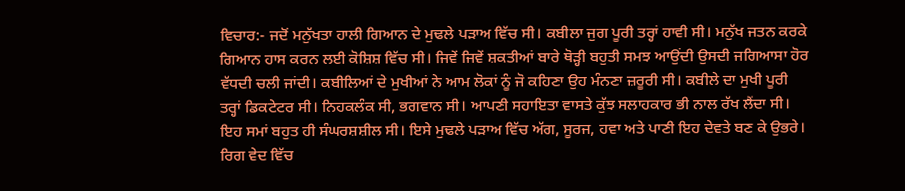ਵਿਚਾਰ:- ਜਦੋਂ ਮਨੁੱਖਤਾ ਹਾਲੀ ਗਿਆਨ ਦੇ ਮੁਢਲੇ ਪੜਾਅ ਵਿੱਚ ਸੀ। ਕਬੀਲਾ ਜੁਗ ਪੂਰੀ ਤਰ੍ਹਾਂ ਹਾਵੀ ਸੀ। ਮਨੁੱਖ ਜਤਨ ਕਰਕੇ ਗਿਆਨ ਹਾਸ ਕਰਨ ਲਈ ਕੋਸ਼ਿਸ਼ ਵਿੱਚ ਸੀ। ਜਿਵੇਂ ਜਿਵੇਂ ਸ਼ਕਤੀਆਂ ਬਾਰੇ ਥੋੜ੍ਹੀ ਬਹੁਤੀ ਸਮਝ ਆਉਂਦੀ ਉਸਦੀ ਜਗਿਆਸਾ ਹੋਰ ਵੱਧਦੀ ਚਲੀ ਜਾਂਦੀ। ਕਬੀਲਿਆਂ ਦੇ ਮੁਖੀਆਂ ਨੇ ਆਮ ਲੋਕਾਂ ਨੂੰ ਜੋ ਕਹਿਣਾ ਉਹ ਮੰਨਣਾ ਜ਼ਰੂਰੀ ਸੀ। ਕਬੀਲੇ ਦਾ ਮੁਖੀ ਪੂਰੀ ਤਰ੍ਹਾਂ ਡਿਕਟੇਟਰ ਸੀ। ਨਿਹਕਲੰਕ ਸੀ, ਭਗਵਾਨ ਸੀ। ਆਪਣੀ ਸਹਾਇਤਾ ਵਾਸਤੇ ਕੁੱਝ ਸਲਾਹਕਾਰ ਭੀ ਨਾਲ ਰੱਖ ਲੈਂਦਾ ਸੀ। ਇਹ ਸਮਾਂ ਬਹੁਤ ਹੀ ਸੰਘਰਸ਼ਸ਼ੀਲ ਸੀ। ਇਸੇ ਮੁਢਲੇ ਪੜਾਅ ਵਿੱਚ ਅੱਗ, ਸੂਰਜ, ਹਵਾ ਅਤੇ ਪਾਣੀ ਇਹ ਦੇਵਤੇ ਬਣ ਕੇ ਉਭਰੇ। ਰਿਗ ਵੇਦ ਵਿੱਚ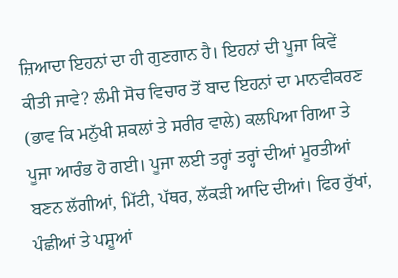ਜ਼ਿਆਦਾ ਇਹਨਾਂ ਦਾ ਹੀ ਗੁਣਗਾਨ ਹੈ। ਇਹਨਾਂ ਦੀ ਪੂਜਾ ਕਿਵੇਂ ਕੀਤੀ ਜਾਵੇ? ਲੰਮੀ ਸੋਚ ਵਿਚਾਰ ਤੋਂ ਬਾਦ ਇਹਨਾਂ ਦਾ ਮਾਨਵੀਕਰਣ (ਭਾਵ ਕਿ ਮਨੁੱਖੀ ਸ਼ਕਲਾਂ ਤੇ ਸਰੀਰ ਵਾਲੇ) ਕਲਪਿਆ ਗਿਆ ਤੇ ਪੂਜਾ ਆਰੰਭ ਹੋ ਗਈ। ਪੂਜਾ ਲਈ ਤਰ੍ਹਾਂ ਤਰ੍ਹਾਂ ਦੀਆਂ ਮੂਰਤੀਆਂ ਬਣਨ ਲੱਗੀਆਂ, ਮਿੱਟੀ, ਪੱਥਰ, ਲੱਕੜੀ ਆਦਿ ਦੀਆਂ। ਫਿਰ ਰੁੱਖਾਂ, ਪੰਛੀਆਂ ਤੇ ਪਸ਼ੂਆਂ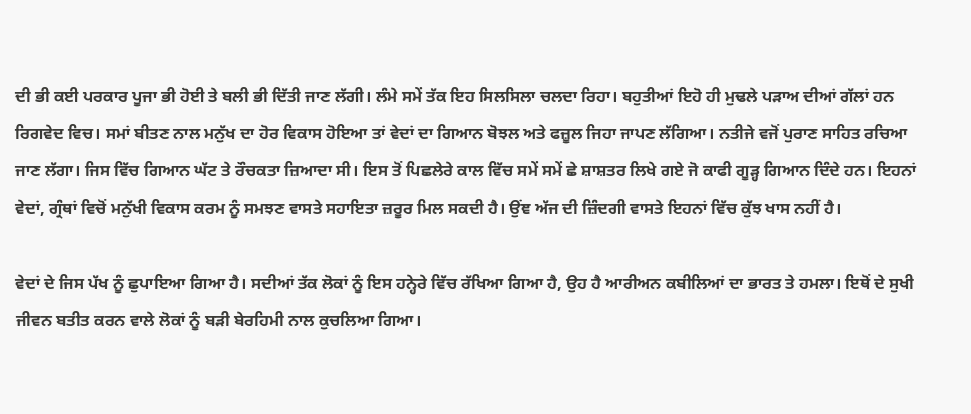ਦੀ ਭੀ ਕਈ ਪਰਕਾਰ ਪੂਜਾ ਭੀ ਹੋਈ ਤੇ ਬਲੀ ਭੀ ਦਿੱਤੀ ਜਾਣ ਲੱਗੀ। ਲੰਮੇ ਸਮੇਂ ਤੱਕ ਇਹ ਸਿਲਸਿਲਾ ਚਲਦਾ ਰਿਹਾ। ਬਹੁਤੀਆਂ ਇਹੋ ਹੀ ਮੁਢਲੇ ਪੜਾਅ ਦੀਆਂ ਗੱਲਾਂ ਹਨ ਰਿਗਵੇਦ ਵਿਚ। ਸਮਾਂ ਬੀਤਣ ਨਾਲ ਮਨੁੱਖ ਦਾ ਹੋਰ ਵਿਕਾਸ ਹੋਇਆ ਤਾਂ ਵੇਦਾਂ ਦਾ ਗਿਆਨ ਬੋਝਲ ਅਤੇ ਫਜ਼ੂਲ ਜਿਹਾ ਜਾਪਣ ਲੱਗਿਆ। ਨਤੀਜੇ ਵਜੋਂ ਪੁਰਾਣ ਸਾਹਿਤ ਰਚਿਆ ਜਾਣ ਲੱਗਾ। ਜਿਸ ਵਿੱਚ ਗਿਆਨ ਘੱਟ ਤੇ ਰੌਚਕਤਾ ਜ਼ਿਆਦਾ ਸੀ। ਇਸ ਤੋਂ ਪਿਛਲੇਰੇ ਕਾਲ ਵਿੱਚ ਸਮੇਂ ਸਮੇਂ ਛੇ ਸ਼ਾਸ਼ਤਰ ਲਿਖੇ ਗਏ ਜੋ ਕਾਫੀ ਗੂੜ੍ਹ ਗਿਆਨ ਦਿੰਦੇ ਹਨ। ਇਹਨਾਂ ਵੇਦਾਂ, ਗ੍ਰੰਥਾਂ ਵਿਚੋਂ ਮਨੁੱਖੀ ਵਿਕਾਸ ਕਰਮ ਨੂੰ ਸਮਝਣ ਵਾਸਤੇ ਸਹਾਇਤਾ ਜ਼ਰੂਰ ਮਿਲ ਸਕਦੀ ਹੈ। ਉਂਞ ਅੱਜ ਦੀ ਜ਼ਿੰਦਗੀ ਵਾਸਤੇ ਇਹਨਾਂ ਵਿੱਚ ਕੁੱਝ ਖਾਸ ਨਹੀਂ ਹੈ।

ਵੇਦਾਂ ਦੇ ਜਿਸ ਪੱਖ ਨੂੰ ਛੁਪਾਇਆ ਗਿਆ ਹੈ। ਸਦੀਆਂ ਤੱਕ ਲੋਕਾਂ ਨੂੰ ਇਸ ਹਨ੍ਹੇਰੇ ਵਿੱਚ ਰੱਖਿਆ ਗਿਆ ਹੈ, ਉਹ ਹੈ ਆਰੀਅਨ ਕਬੀਲਿਆਂ ਦਾ ਭਾਰਤ ਤੇ ਹਮਲਾ। ਇਥੋਂ ਦੇ ਸੁਖੀ ਜੀਵਨ ਬਤੀਤ ਕਰਨ ਵਾਲੇ ਲੋਕਾਂ ਨੂੰ ਬੜੀ ਬੇਰਹਿਮੀ ਨਾਲ ਕੁਚਲਿਆ ਗਿਆ।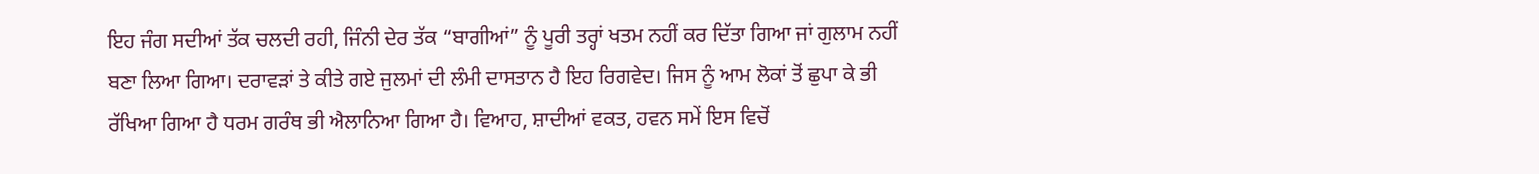ਇਹ ਜੰਗ ਸਦੀਆਂ ਤੱਕ ਚਲਦੀ ਰਹੀ, ਜਿੰਨੀ ਦੇਰ ਤੱਕ “ਬਾਗੀਆਂ” ਨੂੰ ਪੂਰੀ ਤਰ੍ਹਾਂ ਖਤਮ ਨਹੀਂ ਕਰ ਦਿੱਤਾ ਗਿਆ ਜਾਂ ਗੁਲਾਮ ਨਹੀਂ ਬਣਾ ਲਿਆ ਗਿਆ। ਦਰਾਵੜਾਂ ਤੇ ਕੀਤੇ ਗਏ ਜੁਲਮਾਂ ਦੀ ਲੰਮੀ ਦਾਸਤਾਨ ਹੈ ਇਹ ਰਿਗਵੇਦ। ਜਿਸ ਨੂੰ ਆਮ ਲੋਕਾਂ ਤੋਂ ਛੁਪਾ ਕੇ ਭੀ ਰੱਖਿਆ ਗਿਆ ਹੈ ਧਰਮ ਗਰੰਥ ਭੀ ਐਲਾਨਿਆ ਗਿਆ ਹੈ। ਵਿਆਹ, ਸ਼ਾਦੀਆਂ ਵਕਤ, ਹਵਨ ਸਮੇਂ ਇਸ ਵਿਚੋਂ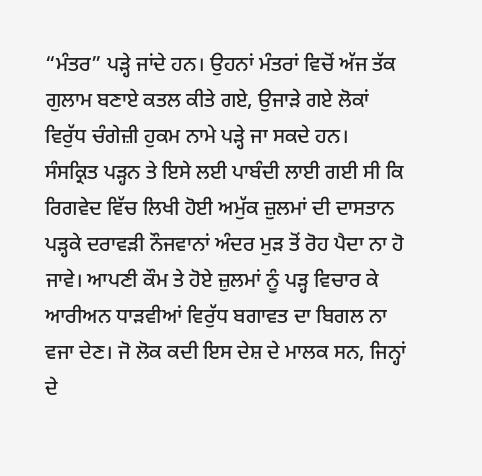“ਮੰਤਰ” ਪੜ੍ਹੇ ਜਾਂਦੇ ਹਨ। ਉਹਨਾਂ ਮੰਤਰਾਂ ਵਿਚੋਂ ਅੱਜ ਤੱਕ ਗੁਲਾਮ ਬਣਾਏ ਕਤਲ ਕੀਤੇ ਗਏ, ਉਜਾੜੇ ਗਏ ਲੋਕਾਂ ਵਿਰੁੱਧ ਚੰਗੇਜ਼ੀ ਹੁਕਮ ਨਾਮੇ ਪੜ੍ਹੇ ਜਾ ਸਕਦੇ ਹਨ। ਸੰਸਕ੍ਰਿਤ ਪੜ੍ਹਨ ਤੇ ਇਸੇ ਲਈ ਪਾਬੰਦੀ ਲਾਈ ਗਈ ਸੀ ਕਿ ਰਿਗਵੇਦ ਵਿੱਚ ਲਿਖੀ ਹੋਈ ਅਮੁੱਕ ਜ਼ੁਲਮਾਂ ਦੀ ਦਾਸਤਾਨ ਪੜ੍ਹਕੇ ਦਰਾਵੜੀ ਨੌਜਵਾਨਾਂ ਅੰਦਰ ਮੁੜ ਤੋਂ ਰੋਹ ਪੈਦਾ ਨਾ ਹੋ ਜਾਵੇ। ਆਪਣੀ ਕੌਮ ਤੇ ਹੋਏ ਜ਼ੁਲਮਾਂ ਨੂੰ ਪੜ੍ਹ ਵਿਚਾਰ ਕੇ ਆਰੀਅਨ ਧਾੜਵੀਆਂ ਵਿਰੁੱਧ ਬਗਾਵਤ ਦਾ ਬਿਗਲ ਨਾ ਵਜਾ ਦੇਣ। ਜੋ ਲੋਕ ਕਦੀ ਇਸ ਦੇਸ਼ ਦੇ ਮਾਲਕ ਸਨ, ਜਿਨ੍ਹਾਂ ਦੇ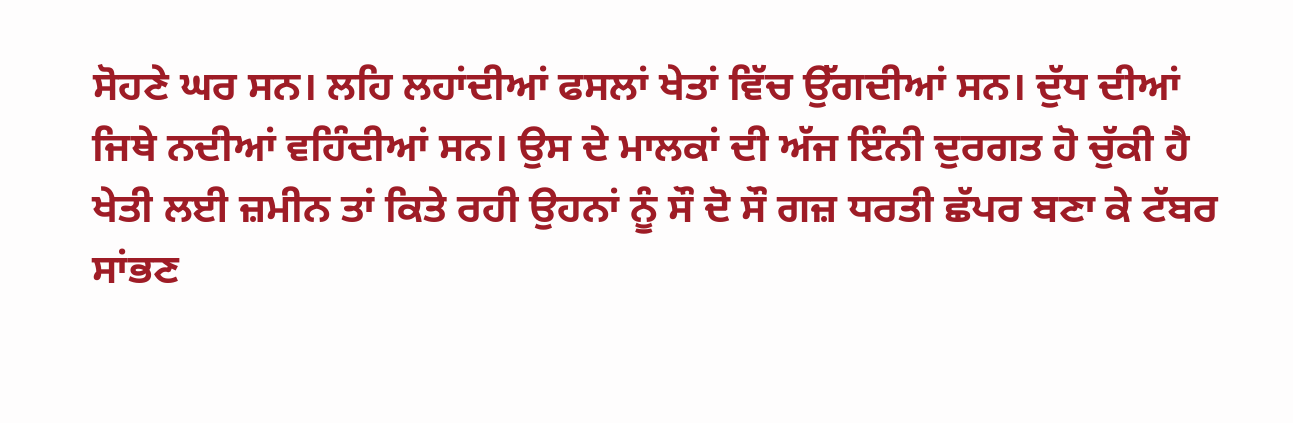ਸੋਹਣੇ ਘਰ ਸਨ। ਲਹਿ ਲਹਾਂਦੀਆਂ ਫਸਲਾਂ ਖੇਤਾਂ ਵਿੱਚ ਉੱਗਦੀਆਂ ਸਨ। ਦੁੱਧ ਦੀਆਂ ਜਿਥੇ ਨਦੀਆਂ ਵਹਿੰਦੀਆਂ ਸਨ। ਉਸ ਦੇ ਮਾਲਕਾਂ ਦੀ ਅੱਜ ਇੰਨੀ ਦੁਰਗਤ ਹੋ ਚੁੱਕੀ ਹੈ ਖੇਤੀ ਲਈ ਜ਼ਮੀਨ ਤਾਂ ਕਿਤੇ ਰਹੀ ਉਹਨਾਂ ਨੂੰ ਸੌ ਦੋ ਸੌ ਗਜ਼ ਧਰਤੀ ਛੱਪਰ ਬਣਾ ਕੇ ਟੱਬਰ ਸਾਂਭਣ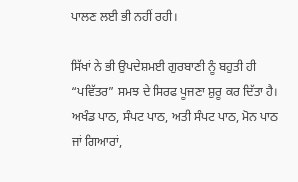ਪਾਲਣ ਲਈ ਭੀ ਨਹੀਂ ਰਹੀ।

ਸਿੱਖਾਂ ਨੇ ਭੀ ਉਪਦੇਸ਼ਮਈ ਗੁਰਬਾਣੀ ਨੂੰ ਬਹੁਤੀ ਹੀ “ਪਵਿੱਤਰ” ਸਮਝ ਦੇ ਸਿਰਫ ਪੂਜਣਾ ਸ਼ੁਰੂ ਕਰ ਦਿੱਤਾ ਹੈ। ਅਖੰਡ ਪਾਠ, ਸੰਪਟ ਪਾਠ, ਅਤੀ ਸੰਪਟ ਪਾਠ, ਮੋਨ ਪਾਠ ਜਾਂ ਗਿਆਰਾਂ,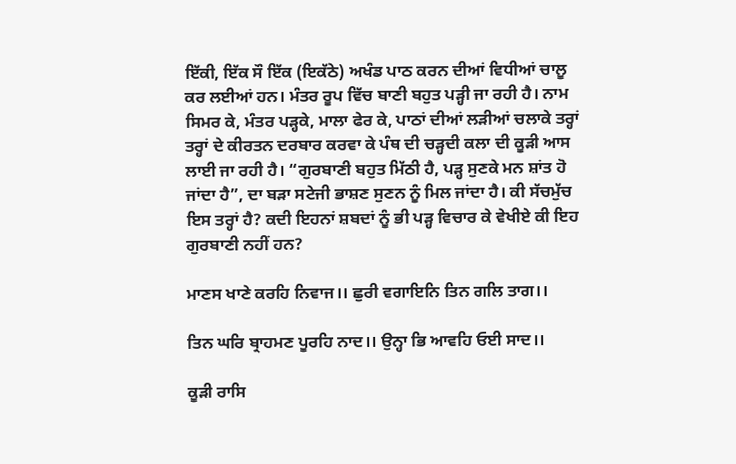ਇੱਕੀ, ਇੱਕ ਸੌ ਇੱਕ (ਇਕੱਠੇ) ਅਖੰਡ ਪਾਠ ਕਰਨ ਦੀਆਂ ਵਿਧੀਆਂ ਚਾਲੂ ਕਰ ਲਈਆਂ ਹਨ। ਮੰਤਰ ਰੂਪ ਵਿੱਚ ਬਾਣੀ ਬਹੁਤ ਪੜ੍ਹੀ ਜਾ ਰਹੀ ਹੈ। ਨਾਮ ਸਿਮਰ ਕੇ, ਮੰਤਰ ਪੜ੍ਹਕੇ, ਮਾਲਾ ਫੇਰ ਕੇ, ਪਾਠਾਂ ਦੀਆਂ ਲੜੀਆਂ ਚਲਾਕੇ ਤਰ੍ਹਾਂ ਤਰ੍ਹਾਂ ਦੇ ਕੀਰਤਨ ਦਰਬਾਰ ਕਰਵਾ ਕੇ ਪੰਥ ਦੀ ਚੜ੍ਹਦੀ ਕਲਾ ਦੀ ਕੂੜੀ ਆਸ ਲਾਈ ਜਾ ਰਹੀ ਹੈ। “ਗੁਰਬਾਣੀ ਬਹੁਤ ਮਿੱਠੀ ਹੈ, ਪੜ੍ਹ ਸੁਣਕੇ ਮਨ ਸ਼ਾਂਤ ਹੋ ਜਾਂਦਾ ਹੈ”, ਦਾ ਬੜਾ ਸਟੇਜੀ ਭਾਸ਼ਣ ਸੁਣਨ ਨੂੰ ਮਿਲ ਜਾਂਦਾ ਹੈ। ਕੀ ਸੱਚਮੁੱਚ ਇਸ ਤਰ੍ਹਾਂ ਹੈ? ਕਦੀ ਇਹਨਾਂ ਸ਼ਬਦਾਂ ਨੂੰ ਭੀ ਪੜ੍ਹ ਵਿਚਾਰ ਕੇ ਵੇਖੀਏ ਕੀ ਇਹ ਗੁਰਬਾਣੀ ਨਹੀਂ ਹਨ?

ਮਾਣਸ ਖਾਣੇ ਕਰਹਿ ਨਿਵਾਜ।। ਛੁਰੀ ਵਗਾਇਨਿ ਤਿਨ ਗਲਿ ਤਾਗ।।

ਤਿਨ ਘਰਿ ਬ੍ਰਾਹਮਣ ਪੂਰਹਿ ਨਾਦ।। ਉਨ੍ਹਾ ਭਿ ਆਵਹਿ ਓਈ ਸਾਦ।।

ਕੂੜੀ ਰਾਸਿ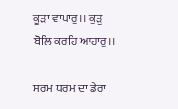ਕੂੜਾ ਵਾਪਾਰੁ।। ਕੁੜੁ ਬੋਲਿ ਕਰਹਿ ਆਹਾਰੁ।।

ਸਰਮ ਧਰਮ ਦਾ ਡੇਰਾ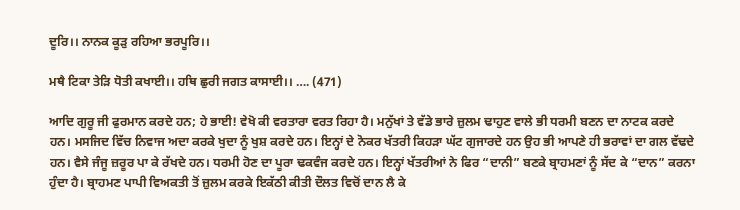ਦੂਰਿ।। ਨਾਨਕ ਕੂੜੁ ਰਹਿਆ ਭਰਪੂਰਿ।।

ਮਥੈ ਟਿਕਾ ਤੇੜਿ ਧੋਤੀ ਕਖਾਈ।। ਹਥਿ ਛੁਰੀ ਜਗਤ ਕਾਸਾਈ।। …. (471)

ਆਦਿ ਗੁਰੂ ਜੀ ਫੁਰਮਾਨ ਕਰਦੇ ਹਨ; ਹੇ ਭਾਈ! ਵੇਖੋ ਕੀ ਵਰਤਾਰਾ ਵਰਤ ਰਿਹਾ ਹੈ। ਮਨੁੱਖਾਂ ਤੇ ਵੱਡੇ ਭਾਰੇ ਜ਼ੁਲਮ ਢਾਹੁਣ ਵਾਲੇ ਭੀ ਧਰਮੀ ਬਣਨ ਦਾ ਨਾਟਕ ਕਰਦੇ ਹਨ। ਮਸਜਿਦ ਵਿੱਚ ਨਿਵਾਜ ਅਦਾ ਕਰਕੇ ਖੁਦਾ ਨੂੰ ਖੁਸ਼ ਕਰਦੇ ਹਨ। ਇਨ੍ਹਾਂ ਦੇ ਨੋਕਰ ਖੱਤਰੀ ਕਿਹੜਾ ਘੱਟ ਗੁਜਾਰਦੇ ਹਨ ਉਹ ਭੀ ਆਪਣੇ ਹੀ ਭਰਾਵਾਂ ਦਾ ਗਲ ਵੱਢਦੇ ਹਨ। ਵੈਸੇ ਜੰਜੂ ਜ਼ਰੂਰ ਪਾ ਕੇ ਰੱਖਦੇ ਹਨ। ਧਰਮੀ ਹੋਣ ਦਾ ਪੂਰਾ ਢਕਵੰਜ ਕਰਦੇ ਹਨ। ਇਨ੍ਹਾਂ ਖੱਤਰੀਆਂ ਨੇ ਫਿਰ “ਦਾਨੀ” ਬਣਕੇ ਬ੍ਰਾਹਮਣਾਂ ਨੂੰ ਸੱਦ ਕੇ “ਦਾਨ” ਕਰਨਾ ਹੁੰਦਾ ਹੈ। ਬ੍ਰਾਹਮਣ ਪਾਪੀ ਵਿਅਕਤੀ ਤੋਂ ਜ਼ੁਲਮ ਕਰਕੇ ਇਕੱਠੀ ਕੀਤੀ ਦੌਲਤ ਵਿਚੋਂ ਦਾਨ ਲੈ ਕੇ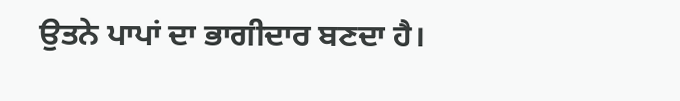ਉਤਨੇ ਪਾਪਾਂ ਦਾ ਭਾਗੀਦਾਰ ਬਣਦਾ ਹੈ।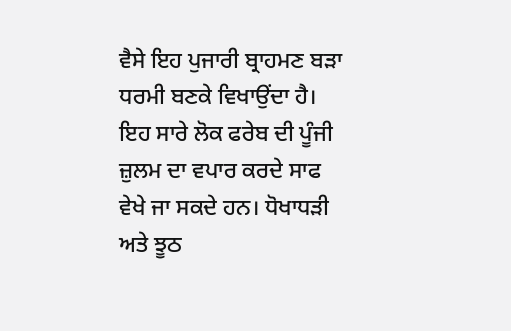ਵੈਸੇ ਇਹ ਪੁਜਾਰੀ ਬ੍ਰਾਹਮਣ ਬੜਾ ਧਰਮੀ ਬਣਕੇ ਵਿਖਾਉਂਦਾ ਹੈ। ਇਹ ਸਾਰੇ ਲੋਕ ਫਰੇਬ ਦੀ ਪੂੰਜੀ ਜ਼ੁਲਮ ਦਾ ਵਪਾਰ ਕਰਦੇ ਸਾਫ ਵੇਖੇ ਜਾ ਸਕਦੇ ਹਨ। ਧੋਖਾਧੜੀ ਅਤੇ ਝੂਠ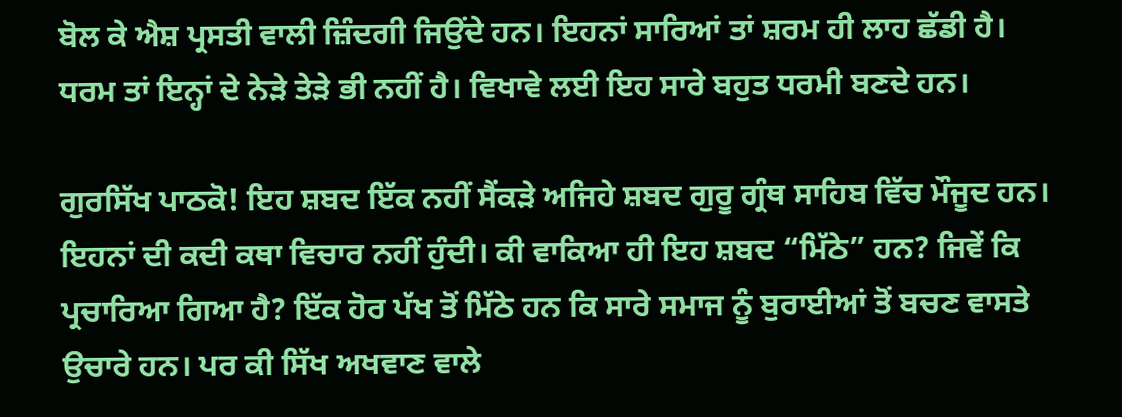ਬੋਲ ਕੇ ਐਸ਼ ਪ੍ਰਸਤੀ ਵਾਲੀ ਜ਼ਿੰਦਗੀ ਜਿਉਂਦੇ ਹਨ। ਇਹਨਾਂ ਸਾਰਿਆਂ ਤਾਂ ਸ਼ਰਮ ਹੀ ਲਾਹ ਛੱਡੀ ਹੈ। ਧਰਮ ਤਾਂ ਇਨ੍ਹਾਂ ਦੇ ਨੇੜੇ ਤੇੜੇ ਭੀ ਨਹੀਂ ਹੈ। ਵਿਖਾਵੇ ਲਈ ਇਹ ਸਾਰੇ ਬਹੁਤ ਧਰਮੀ ਬਣਦੇ ਹਨ।

ਗੁਰਸਿੱਖ ਪਾਠਕੋ! ਇਹ ਸ਼ਬਦ ਇੱਕ ਨਹੀਂ ਸੈਂਕੜੇ ਅਜਿਹੇ ਸ਼ਬਦ ਗੁਰੂ ਗ੍ਰੰਥ ਸਾਹਿਬ ਵਿੱਚ ਮੌਜੂਦ ਹਨ। ਇਹਨਾਂ ਦੀ ਕਦੀ ਕਥਾ ਵਿਚਾਰ ਨਹੀਂ ਹੁੰਦੀ। ਕੀ ਵਾਕਿਆ ਹੀ ਇਹ ਸ਼ਬਦ “ਮਿੱਠੇ” ਹਨ? ਜਿਵੇਂ ਕਿ ਪ੍ਰਚਾਰਿਆ ਗਿਆ ਹੈ? ਇੱਕ ਹੋਰ ਪੱਖ ਤੋਂ ਮਿੱਠੇ ਹਨ ਕਿ ਸਾਰੇ ਸਮਾਜ ਨੂੰ ਬੁਰਾਈਆਂ ਤੋਂ ਬਚਣ ਵਾਸਤੇ ਉਚਾਰੇ ਹਨ। ਪਰ ਕੀ ਸਿੱਖ ਅਖਵਾਣ ਵਾਲੇ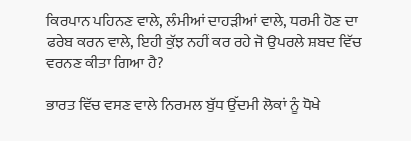ਕਿਰਪਾਨ ਪਹਿਨਣ ਵਾਲੇ, ਲੰਮੀਆਂ ਦਾਹੜੀਆਂ ਵਾਲੇ, ਧਰਮੀ ਹੋਣ ਦਾ ਫਰੇਬ ਕਰਨ ਵਾਲੇ, ਇਹੀ ਕੁੱਝ ਨਹੀਂ ਕਰ ਰਹੇ ਜੋ ਉਪਰਲੇ ਸ਼ਬਦ ਵਿੱਚ ਵਰਨਣ ਕੀਤਾ ਗਿਆ ਹੈ?

ਭਾਰਤ ਵਿੱਚ ਵਸਣ ਵਾਲੇ ਨਿਰਮਲ ਬੁੱਧ ਉੱਦਮੀ ਲੋਕਾਂ ਨੂੰ ਧੋਖੇ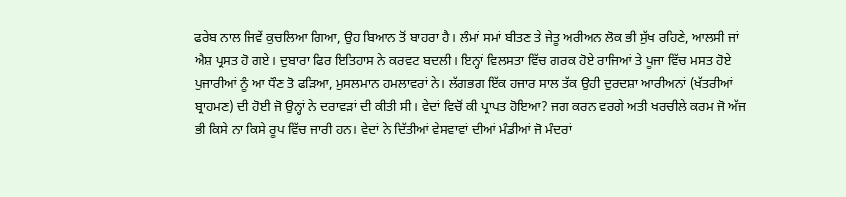ਫਰੇਬ ਨਾਲ ਜਿਵੇਂ ਕੁਚਲਿਆ ਗਿਆ, ਉਹ ਬਿਆਨ ਤੋਂ ਬਾਹਰਾ ਹੈ। ਲੰਮਾਂ ਸਮਾਂ ਬੀਤਣ ਤੇ ਜੇਤੂ ਅਰੀਅਨ ਲੋਕ ਭੀ ਸੁੱਖ ਰਹਿਣੇ, ਆਲਸੀ ਜਾਂ ਐਸ਼ ਪ੍ਰਸਤ ਹੋ ਗਏ। ਦੁਬਾਰਾ ਫਿਰ ਇਤਿਹਾਸ ਨੇ ਕਰਵਟ ਬਦਲੀ। ਇਨ੍ਹਾਂ ਵਿਲਸਤਾ ਵਿੱਚ ਗਰਕ ਹੋਏ ਰਾਜਿਆਂ ਤੇ ਪੂਜਾ ਵਿੱਚ ਮਸਤ ਹੋਏ ਪੁਜਾਰੀਆਂ ਨੂੰ ਆ ਧੌਣ ਤੋ ਫੜਿਆ, ਮੁਸਲਮਾਨ ਹਮਲਾਵਰਾਂ ਨੇ। ਲੱਗਭਗ ਇੱਕ ਹਜਾਰ ਸਾਲ ਤੱਕ ਉਹੀ ਦੁਰਦਸ਼ਾ ਆਰੀਅਨਾਂ (ਖੱਤਰੀਆਂ ਬ੍ਰਾਹਮਣ) ਦੀ ਹੋਈ ਜੋ ਉਨ੍ਹਾਂ ਨੇ ਦਰਾਵੜਾਂ ਦੀ ਕੀਤੀ ਸੀ। ਵੇਦਾਂ ਵਿਚੋਂ ਕੀ ਪ੍ਰਾਪਤ ਹੋਇਆ? ਜਗ ਕਰਨ ਵਰਗੇ ਅਤੀ ਖਰਚੀਲੇ ਕਰਮ ਜੋ ਅੱਜ ਭੀ ਕਿਸੇ ਨਾ ਕਿਸੇ ਰੂਪ ਵਿੱਚ ਜਾਰੀ ਹਨ। ਵੇਦਾਂ ਨੇ ਦਿੱਤੀਆਂ ਵੇਸਵਾਵਾਂ ਦੀਆਂ ਮੰਡੀਆਂ ਜੋ ਮੰਦਰਾਂ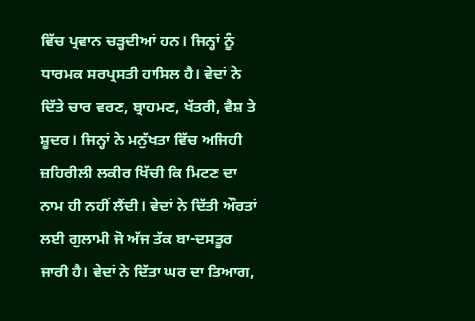ਵਿੱਚ ਪ੍ਰਵਾਨ ਚੜ੍ਹਦੀਆਂ ਹਨ। ਜਿਨ੍ਹਾਂ ਨੂੰ ਧਾਰਮਕ ਸਰਪ੍ਰਸਤੀ ਹਾਸਿਲ ਹੈ। ਵੇਦਾਂ ਨੇ ਦਿੱਤੇ ਚਾਰ ਵਰਣ, ਬ੍ਰਾਹਮਣ, ਖੱਤਰੀ, ਵੈਸ਼ ਤੇ ਸ਼ੂਦਰ। ਜਿਨ੍ਹਾਂ ਨੇ ਮਨੁੱਖਤਾ ਵਿੱਚ ਅਜਿਹੀ ਜ਼ਹਿਰੀਲੀ ਲਕੀਰ ਖਿੱਚੀ ਕਿ ਮਿਟਣ ਦਾ ਨਾਮ ਹੀ ਨਹੀਂ ਲੈਂਦੀ। ਵੇਦਾਂ ਨੇ ਦਿੱਤੀ ਔਰਤਾਂ ਲਈ ਗੁਲਾਮੀ ਜੋ ਅੱਜ ਤੱਕ ਬਾ-ਦਸਤੂਰ ਜਾਰੀ ਹੈ। ਵੇਦਾਂ ਨੇ ਦਿੱਤਾ ਘਰ ਦਾ ਤਿਆਗ,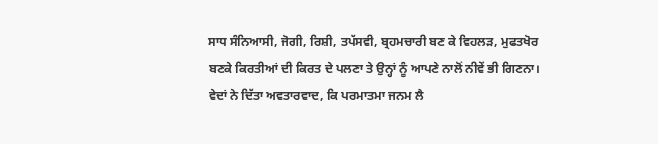ਸਾਧ ਸੰਨਿਆਸੀ, ਜੋਗੀ, ਰਿਸ਼ੀ, ਤਪੱਸਵੀ, ਬ੍ਰਹਮਚਾਰੀ ਬਣ ਕੇ ਵਿਹਲੜ, ਮੁਫਤਖੋਰ ਬਣਕੇ ਕਿਰਤੀਆਂ ਦੀ ਕਿਰਤ ਦੇ ਪਲਣਾ ਤੇ ਉਨ੍ਹਾਂ ਨੂੰ ਆਪਣੇ ਨਾਲੋਂ ਨੀਵੇਂ ਭੀ ਗਿਣਨਾ। ਵੇਦਾਂ ਨੇ ਦਿੱਤਾ ਅਵਤਾਰਵਾਦ, ਕਿ ਪਰਮਾਤਮਾ ਜਨਮ ਲੈ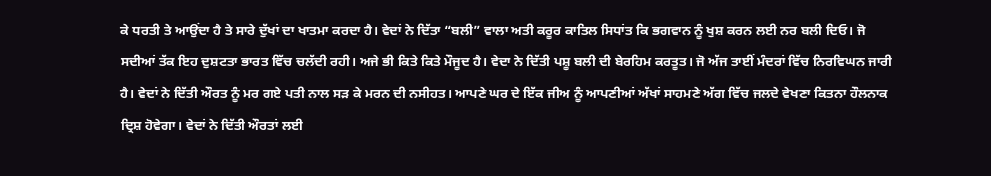ਕੇ ਧਰਤੀ ਤੇ ਆਉਂਦਾ ਹੈ ਤੇ ਸਾਰੇ ਦੁੱਖਾਂ ਦਾ ਖਾਤਮਾ ਕਰਦਾ ਹੈ। ਵੇਦਾਂ ਨੇ ਦਿੱਤਾ “ਬਲੀ” ਵਾਲਾ ਅਤੀ ਕਰੂਰ ਕਾਤਿਲ ਸਿਧਾਂਤ ਕਿ ਭਗਵਾਨ ਨੂੰ ਖੁਸ਼ ਕਰਨ ਲਈ ਨਰ ਬਲੀ ਦਿਓ। ਜੋ ਸਦੀਆਂ ਤੱਕ ਇਹ ਦੁਸ਼ਟਤਾ ਭਾਰਤ ਵਿੱਚ ਚਲੱਦੀ ਰਹੀ। ਅਜੇ ਭੀ ਕਿਤੇ ਕਿਤੇ ਮੌਜੂਦ ਹੈ। ਵੇਦਾ ਨੇ ਦਿੱਤੀ ਪਸ਼ੂ ਬਲੀ ਦੀ ਬੇਰਹਿਮ ਕਰਤੂਤ। ਜੋ ਅੱਜ ਤਾਈਂ ਮੰਦਰਾਂ ਵਿੱਚ ਨਿਰਵਿਘਨ ਜਾਰੀ ਹੈ। ਵੇਦਾਂ ਨੇ ਦਿੱਤੀ ਔਰਤ ਨੂੰ ਮਰ ਗਏ ਪਤੀ ਨਾਲ ਸੜ ਕੇ ਮਰਨ ਦੀ ਨਸੀਹਤ। ਆਪਣੇ ਘਰ ਦੇ ਇੱਕ ਜੀਅ ਨੂੰ ਆਪਣੀਆਂ ਅੱਖਾਂ ਸਾਹਮਣੇ ਅੱਗ ਵਿੱਚ ਜਲਦੇ ਵੇਖਣਾ ਕਿਤਨਾ ਹੌਲਨਾਕ ਦ੍ਰਿਸ਼ ਹੋਵੇਗਾ। ਵੇਦਾਂ ਨੇ ਦਿੱਤੀ ਔਰਤਾਂ ਲਈ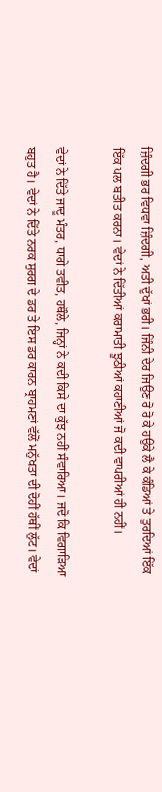ਜ਼ਿੰਦਗੀ ਭਰ ਵਿਧਵਾ ਜ਼ਿੰਦਗੀ, ਅਤੀ ਦੁੱਖਾਂ ਭਰੀ। ਜਿੰਨੀ ਦੇਰ ਜਿਉਣ ਰੋ ਰੋ ਕੇ ਹਉਕੇ ਲੈ ਕੇ ਕੰਡਿਆਂ ਤੇ ਤੁਰਦਿਆਂ ਇੱਕ ਇੱਕ ਪਲ ਬਤੀਤ ਕਰਨਾ। ਵੇਦਾਂ ਨੇ ਦਿੱਤੀਆਂ ਕਰਾਮਾਤੀ ਝੂਠੀਆਂ ਕਹਾਣੀਆਂ ਜੋ ਕਦੀ ਵਾਪਰੀਆਂ ਹੀ ਨਹੀਂ।

ਵੇਦਾਂ ਨੇ ਦਿੱਤੇ ਜਾਦੂ ਮੰਤਰ, ਧਾਗੇ ਤਵੀਤ, ਹਥੌਲੇ, ਜਿਨ੍ਹਾਂ ਨੇ ਕਦੀ ਕਿਸੇ ਦਾ ਕੁੱਝ ਨਹੀਂ ਸੰਵਾਰਿਆ। ਜਦੋ ਕਿ ਵਿਗਾੜਿਆ ਬਹੁਤ ਹੈ। ਵੇਦਾਂ ਨੇ ਦਿੱਤੇ ਨਰਕ ਸੁਰਗ ਦੇ ਡਰ ਤੇ ਇਸ ਡਰ ਕਾਰਨ ਬ੍ਰਾਹਮਣਾਂ ਵੱਲੋਂ ਮਨੁੱਖਤਾ ਦੀ ਦੋਹੀਂ ਹੱਥੀਂ ਲੁੱਟ। ਵੇਦਾਂ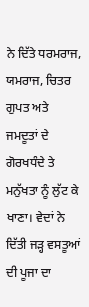ਨੇ ਦਿੱਤੇ ਧਰਮਰਾਜ, ਯਮਰਾਜ, ਚਿਤਰ ਗੁਪਤ ਅਤੇ ਜਮਦੂਤਾਂ ਦੇ ਗੋਰਖਧੰਦੇ ਤੇ ਮਨੁੱਖਤਾ ਨੂੰ ਲੁੱਟ ਕੇ ਖਾਣਾ। ਵੇਦਾਂ ਨੇ ਦਿੱਤੀ ਜੜ੍ਹ ਵਸਤੂਆਂ ਦੀ ਪੂਜਾ ਦਾ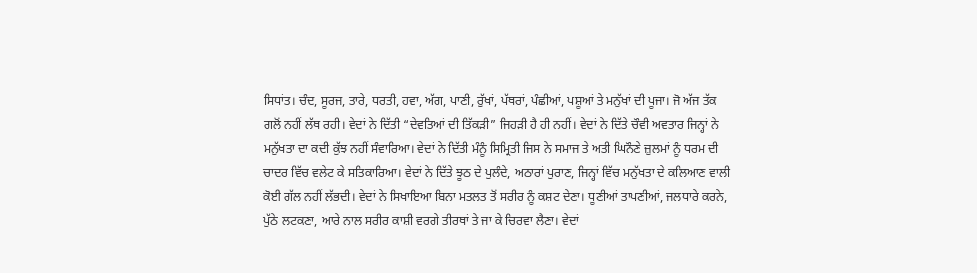ਸਿਧਾਂਤ। ਚੰਦ, ਸੂਰਜ, ਤਾਰੇ, ਧਰਤੀ, ਹਵਾ, ਅੱਗ, ਪਾਣੀ, ਰੁੱਖਾਂ, ਪੱਥਰਾਂ, ਪੰਛੀਆਂ, ਪਸ਼ੂਆਂ ਤੇ ਮਨੁੱਖਾਂ ਦੀ ਪੂਜਾ। ਜੋ ਅੱਜ ਤੱਕ ਗਲੋਂ ਨਹੀਂ ਲੱਥ ਰਹੀ। ਵੇਦਾਂ ਨੇ ਦਿੱਤੀ “ਦੇਵਤਿਆਂ ਦੀ ਤਿੱਕੜੀ” ਜਿਹੜੀ ਹੈ ਹੀ ਨਹੀਂ। ਵੇਦਾਂ ਨੇ ਦਿੱਤੇ ਚੌਵੀ ਅਵਤਾਰ ਜਿਨ੍ਹਾਂ ਨੇ ਮਨੁੱਖਤਾ ਦਾ ਕਦੀ ਕੁੱਝ ਨਹੀਂ ਸੰਵਾਰਿਆ। ਵੇਦਾਂ ਨੇ ਦਿੱਤੀ ਮੰਨੂੰ ਸਿਮ੍ਰਿਤੀ ਜਿਸ ਨੇ ਸਮਾਜ ਤੇ ਅਤੀ ਘਿਨੌਣੇ ਜ਼ੁਲਮਾਂ ਨੂੰ ਧਰਮ ਦੀ ਚਾਦਰ ਵਿੱਚ ਵਲੇਟ ਕੇ ਸਤਿਕਾਰਿਆ। ਵੇਦਾਂ ਨੇ ਦਿੱਤੇ ਝੂਠ ਦੇ ਪੁਲੰਦੇ, ਅਠਾਰਾਂ ਪੁਰਾਣ, ਜਿਨ੍ਹਾਂ ਵਿੱਚ ਮਨੁੱਖਤਾ ਦੇ ਕਲਿਆਣ ਵਾਲੀ ਕੋਈ ਗੱਲ ਨਹੀਂ ਲੱਭਦੀ। ਵੇਦਾਂ ਨੇ ਸਿਖਾਇਆ ਬਿਨਾ ਮਤਲਤ ਤੋਂ ਸਰੀਰ ਨੂੰ ਕਸ਼ਟ ਦੇਣਾ। ਧੂਣੀਆਂ ਤਾਪਣੀਆਂ, ਜਲਧਾਰੇ ਕਰਨੇ, ਪੁੱਠੇ ਲਟਕਣਾ, ਆਰੇ ਨਾਲ ਸਰੀਰ ਕਾਸ਼ੀ ਵਰਗੇ ਤੀਰਥਾਂ ਤੇ ਜਾ ਕੇ ਚਿਰਵਾ ਲੈਣਾ। ਵੇਦਾਂ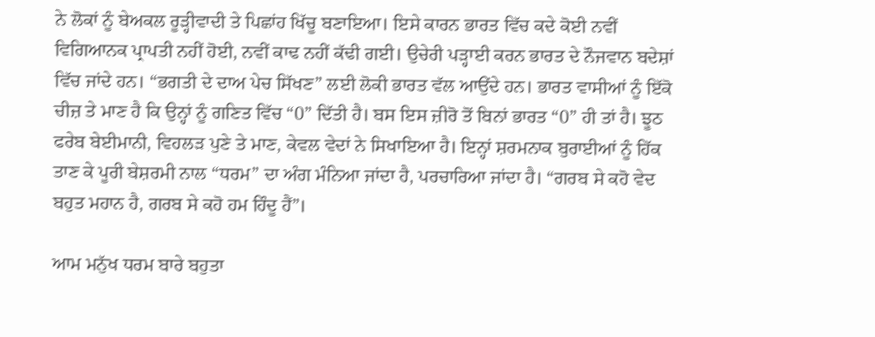ਨੇ ਲੋਕਾਂ ਨੂੰ ਬੇਅਕਲ ਰੂੜ੍ਹੀਵਾਦੀ ਤੇ ਪਿਛਾਂਹ ਖਿੱਚੂ ਬਣਾਇਆ। ਇਸੇ ਕਾਰਨ ਭਾਰਤ ਵਿੱਚ ਕਦੇ ਕੋਈ ਨਵੀਂ ਵਿਗਿਆਨਕ ਪ੍ਰਾਪਤੀ ਨਹੀਂ ਹੋਈ, ਨਵੀਂ ਕਾਢ ਨਹੀਂ ਕੱਢੀ ਗਈ। ਉਚੇਰੀ ਪੜ੍ਹਾਈ ਕਰਨ ਭਾਰਤ ਦੇ ਨੌਜਵਾਨ ਬਦੇਸ਼ਾਂ ਵਿੱਚ ਜਾਂਦੇ ਹਨ। “ਭਗਤੀ ਦੇ ਦਾਅ ਪੇਚ ਸਿੱਖਣ” ਲਈ ਲੋਕੀ ਭਾਰਤ ਵੱਲ ਆਉਂਦੇ ਹਨ। ਭਾਰਤ ਵਾਸੀਆਂ ਨੂੰ ਇੱਕੋ ਚੀਜ਼ ਤੇ ਮਾਣ ਹੈ ਕਿ ਉਨ੍ਹਾਂ ਨੂੰ ਗਣਿਤ ਵਿੱਚ “0” ਦਿੱਤੀ ਹੈ। ਬਸ ਇਸ ਜ਼ੀਰੋ ਤੋਂ ਬਿਨਾਂ ਭਾਰਤ “0” ਹੀ ਤਾਂ ਹੈ। ਝੂਠ ਫਰੇਬ ਬੇਈਮਾਨੀ, ਵਿਹਲੜ ਪੁਣੇ ਤੇ ਮਾਣ, ਕੇਵਲ ਵੇਦਾਂ ਨੇ ਸਿਖਾਇਆ ਹੈ। ਇਨ੍ਹਾਂ ਸ਼ਰਮਨਾਕ ਬੁਰਾਈਆਂ ਨੂੰ ਹਿੱਕ ਤਾਣ ਕੇ ਪੂਰੀ ਬੇਸ਼ਰਮੀ ਨਾਲ “ਧਰਮ” ਦਾ ਅੰਗ ਮੰਨਿਆ ਜਾਂਦਾ ਹੈ, ਪਰਚਾਰਿਆ ਜਾਂਦਾ ਹੈ। “ਗਰਬ ਸੇ ਕਹੋ ਵੇਦ ਬਹੁਤ ਮਹਾਨ ਹੈ, ਗਰਬ ਸੇ ਕਹੋ ਹਮ ਹਿੰਦੂ ਹੈਂ”।

ਆਮ ਮਨੁੱਖ ਧਰਮ ਬਾਰੇ ਬਹੁਤਾ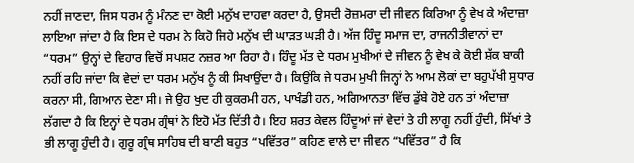ਨਹੀਂ ਜਾਣਦਾ, ਜਿਸ ਧਰਮ ਨੂੰ ਮੰਨਣ ਦਾ ਕੋਈ ਮਨੁੱਖ ਦਾਹਵਾ ਕਰਦਾ ਹੈ, ਉਸਦੀ ਰੋਜ਼ਮਰਾ ਦੀ ਜੀਵਨ ਕਿਰਿਆ ਨੂੰ ਵੇਖ ਕੇ ਅੰਦਾਜ਼ਾ ਲਾਇਆ ਜਾਂਦਾ ਹੈ ਕਿ ਇਸ ਦੇ ਧਰਮ ਨੇ ਕਿਹੋ ਜਿਹੇ ਮਨੁੱਖ ਦੀ ਘਾੜਤ ਘੜੀ ਹੈ। ਅੱਜ ਹਿੰਦੂ ਸਮਾਜ ਦਾ, ਰਾਜਨੀਤੀਵਾਨਾਂ ਦਾ “ਧਰਮ” ਉਨ੍ਹਾਂ ਦੇ ਵਿਹਾਰ ਵਿਚੋਂ ਸਪਸ਼ਟ ਨਜ਼ਰ ਆ ਰਿਹਾ ਹੈ। ਹਿੰਦੂ ਮੱਤ ਦੇ ਧਰਮ ਮੁਖੀਆਂ ਦੇ ਜੀਵਨ ਨੂੰ ਵੇਖ ਕੇ ਕੋਈ ਸ਼ੱਕ ਬਾਕੀ ਨਹੀਂ ਰਹਿ ਜਾਂਦਾ ਕਿ ਵੇਦਾਂ ਦਾ ਧਰਮ ਮਨੁੱਖ ਨੂੰ ਕੀ ਸਿਖਾਉਂਦਾ ਹੈ। ਕਿਉਂਕਿ ਜੇ ਧਰਮ ਮੁਖੀ ਜਿਨ੍ਹਾਂ ਨੇ ਆਮ ਲੋਕਾਂ ਦਾ ਬਹੁਪੱਖੀ ਸੁਧਾਰ ਕਰਨਾ ਸੀ, ਗਿਆਨ ਦੇਣਾ ਸੀ। ਜੇ ਉਹ ਖੁਦ ਹੀ ਕੁਕਰਮੀ ਹਨ, ਪਾਖੰਡੀ ਹਨ, ਅਗਿਆਨਤਾ ਵਿੱਚ ਡੁੱਬੇ ਹੋਏ ਹਨ ਤਾਂ ਅੰਦਾਜ਼ਾ ਲੱਗਦਾ ਹੈ ਕਿ ਇਨ੍ਹਾਂ ਦੇ ਧਰਮ ਗ੍ਰੰਥਾਂ ਨੇ ਇਹੋ ਮੱਤ ਦਿੱਤੀ ਹੈ। ਇਹ ਸ਼ਰਤ ਕੇਵਲ ਹਿੰਦੂਆਂ ਜਾਂ ਵੇਦਾਂ ਤੇ ਹੀ ਲਾਗੂ ਨਹੀਂ ਹੁੰਦੀ, ਸਿੱਖਾਂ ਤੇ ਭੀ ਲਾਗੂ ਹੁੰਦੀ ਹੈ। ਗੁਰੂ ਗ੍ਰੰਥ ਸਾਹਿਬ ਦੀ ਬਾਣੀ ਬਹੁਤ “ਪਵਿੱਤਰ” ਕਹਿਣ ਵਾਲੇ ਦਾ ਜੀਵਨ “ਪਵਿੱਤਰ” ਹੈ ਕਿ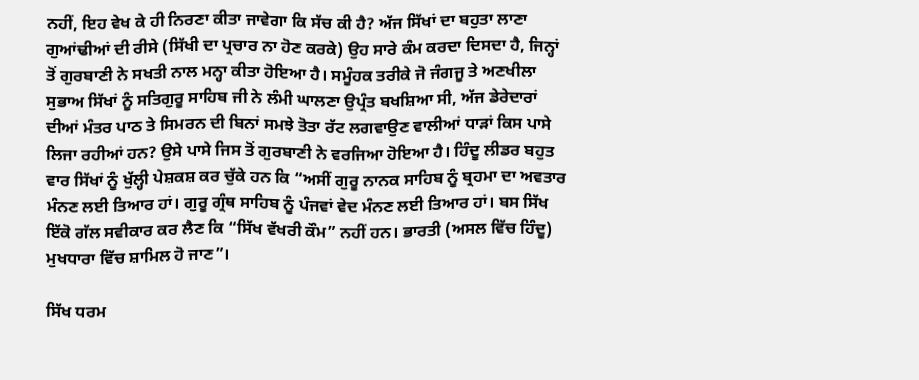ਨਹੀਂ, ਇਹ ਵੇਖ ਕੇ ਹੀ ਨਿਰਣਾ ਕੀਤਾ ਜਾਵੇਗਾ ਕਿ ਸੱਚ ਕੀ ਹੈ? ਅੱਜ ਸਿੱਖਾਂ ਦਾ ਬਹੁਤਾ ਲਾਣਾ ਗੁਆਂਢੀਆਂ ਦੀ ਰੀਸੇ (ਸਿੱਖੀ ਦਾ ਪ੍ਰਚਾਰ ਨਾ ਹੋਣ ਕਰਕੇ) ਉਹ ਸਾਰੇ ਕੰਮ ਕਰਦਾ ਦਿਸਦਾ ਹੈ, ਜਿਨ੍ਹਾਂ ਤੋਂ ਗੁਰਬਾਣੀ ਨੇ ਸਖਤੀ ਨਾਲ ਮਨ੍ਹਾ ਕੀਤਾ ਹੋਇਆ ਹੈ। ਸਮੂੰਹਕ ਤਰੀਕੇ ਜੋ ਜੰਗਜੂ ਤੇ ਅਣਖੀਲਾ ਸੁਭਾਅ ਸਿੱਖਾਂ ਨੂੰ ਸਤਿਗੁਰੂ ਸਾਹਿਬ ਜੀ ਨੇ ਲੰਮੀ ਘਾਲਣਾ ਉਪ੍ਰੰਤ ਬਖਸ਼ਿਆ ਸੀ, ਅੱਜ ਡੇਰੇਦਾਰਾਂ ਦੀਆਂ ਮੰਤਰ ਪਾਠ ਤੇ ਸਿਮਰਨ ਦੀ ਬਿਨਾਂ ਸਮਝੇ ਤੋਤਾ ਰੱਟ ਲਗਵਾਉਣ ਵਾਲੀਆਂ ਧਾੜਾਂ ਕਿਸ ਪਾਸੇ ਲਿਜਾ ਰਹੀਆਂ ਹਨ? ਉਸੇ ਪਾਸੇ ਜਿਸ ਤੋਂ ਗੁਰਬਾਣੀ ਨੇ ਵਰਜਿਆ ਹੋਇਆ ਹੈ। ਹਿੰਦੂ ਲੀਡਰ ਬਹੁਤ ਵਾਰ ਸਿੱਖਾਂ ਨੂੰ ਖੁੱਲ੍ਹੀ ਪੇਸ਼ਕਸ਼ ਕਰ ਚੁੱਕੇ ਹਨ ਕਿ “ਅਸੀਂ ਗੁਰੂ ਨਾਨਕ ਸਾਹਿਬ ਨੂੰ ਬ੍ਰਹਮਾ ਦਾ ਅਵਤਾਰ ਮੰਨਣ ਲਈ ਤਿਆਰ ਹਾਂ। ਗੁਰੂ ਗ੍ਰੰਥ ਸਾਹਿਬ ਨੂੰ ਪੰਜਵਾਂ ਵੇਦ ਮੰਨਣ ਲਈ ਤਿਆਰ ਹਾਂ। ਬਸ ਸਿੱਖ ਇੱਕੋ ਗੱਲ ਸਵੀਕਾਰ ਕਰ ਲੈਣ ਕਿ “ਸਿੱਖ ਵੱਖਰੀ ਕੌਮ” ਨਹੀਂ ਹਨ। ਭਾਰਤੀ (ਅਸਲ ਵਿੱਚ ਹਿੰਦੂ) ਮੁਖਧਾਰਾ ਵਿੱਚ ਸ਼ਾਮਿਲ ਹੋ ਜਾਣ”।

ਸਿੱਖ ਧਰਮ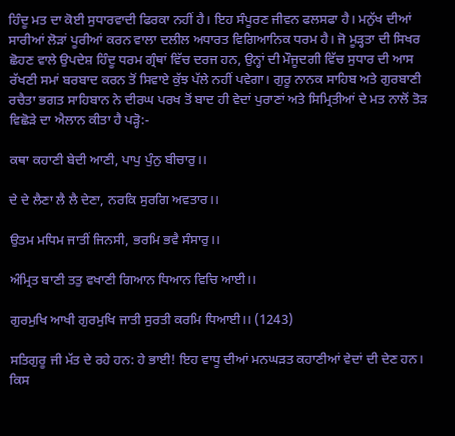ਹਿੰਦੂ ਮਤ ਦਾ ਕੋਈ ਸੁਧਾਰਵਾਦੀ ਫਿਰਕਾ ਨਹੀਂ ਹੈ। ਇਹ ਸੰਪੂਰਣ ਜੀਵਨ ਫਲਸਫਾ ਹੈ। ਮਨੁੱਖ ਦੀਆਂ ਸਾਰੀਆਂ ਲੋੜਾਂ ਪੂਰੀਆਂ ਕਰਨ ਵਾਲਾ ਦਲੀਲ ਅਧਾਰਤ ਵਿਗਿਆਨਿਕ ਧਰਮ ਹੈ। ਜੋ ਮੂੜ੍ਹਤਾ ਦੀ ਸਿਖਰ ਛੋਹਣ ਵਾਲੇ ਉਪਦੇਸ਼ ਹਿੰਦੂ ਧਰਮ ਗ੍ਰੰਥਾਂ ਵਿੱਚ ਦਰਜ ਹਨ, ਉਨ੍ਹਾਂ ਦੀ ਮੌਜੂਦਗੀ ਵਿੱਚ ਸੁਧਾਰ ਦੀ ਆਸ ਰੱਖਣੀ ਸਮਾਂ ਬਰਬਾਦ ਕਰਨ ਤੋਂ ਸਿਵਾਏ ਕੁੱਝ ਪੱਲੇ ਨਹੀਂ ਪਵੇਗਾ। ਗੁਰੂ ਨਾਨਕ ਸਾਹਿਬ ਅਤੇ ਗੁਰਬਾਣੀ ਰਚੈਤਾ ਭਗਤ ਸਾਹਿਬਾਨ ਨੇ ਦੀਰਘ ਪਰਖ ਤੋਂ ਬਾਦ ਹੀ ਵੇਦਾਂ ਪੁਰਾਣਾਂ ਅਤੇ ਸਿਮ੍ਰਿਤੀਆਂ ਦੇ ਮਤ ਨਾਲੋਂ ਤੋੜ ਵਿਛੋੜੇ ਦਾ ਐਲਾਨ ਕੀਤਾ ਹੈ ਪੜ੍ਹੋ:-

ਕਥਾ ਕਹਾਣੀ ਬੇਦੀ ਆਣੀ, ਪਾਪੁ ਪੁੰਨੁ ਬੀਚਾਰੁ।।

ਦੇ ਦੇ ਲੈਣਾ ਲੈ ਲੈ ਦੇਣਾ, ਨਰਕਿ ਸੁਰਗਿ ਅਵਤਾਰ।।

ਉਤਮ ਮਧਿਮ ਜਾਤੀਂ ਜਿਨਸੀ, ਭਰਮਿ ਭਵੈ ਸੰਸਾਰੁ।।

ਅੰਮ੍ਰਿਤ ਬਾਣੀ ਤਤੁ ਵਖਾਣੀ ਗਿਆਨ ਧਿਆਨ ਵਿਚਿ ਆਈ।।

ਗੁਰਮੁਖਿ ਆਖੀ ਗੁਰਮੁਖਿ ਜਾਤੀ ਸੁਰਤੀ ਕਰਮਿ ਧਿਆਈ।। (1243)

ਸਤਿਗੁਰੂ ਜੀ ਮੱਤ ਦੇ ਰਹੇ ਹਨ: ਹੇ ਭਾਈ! ਇਹ ਵਾਧੂ ਦੀਆਂ ਮਨਘੜਤ ਕਹਾਣੀਆਂ ਵੇਦਾਂ ਦੀ ਦੇਣ ਹਨ। ਕਿਸ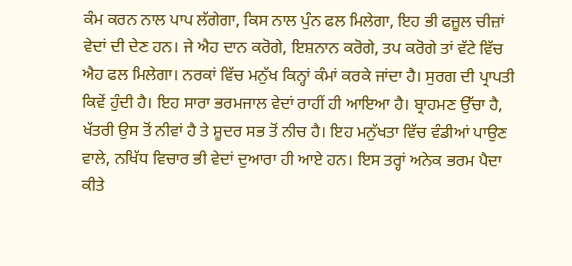ਕੰਮ ਕਰਨ ਨਾਲ ਪਾਪ ਲੱਗੇਗਾ, ਕਿਸ ਨਾਲ ਪੁੰਨ ਫਲ ਮਿਲੇਗਾ, ਇਹ ਭੀ ਫਜ਼ੂਲ ਚੀਜ਼ਾਂ ਵੇਦਾਂ ਦੀ ਦੇਣ ਹਨ। ਜੇ ਐਹ ਦਾਨ ਕਰੋਗੇ, ਇਸ਼ਨਾਨ ਕਰੋਗੇ, ਤਪ ਕਰੋਗੇ ਤਾਂ ਵੱਟੇ ਵਿੱਚ ਐਹ ਫਲ ਮਿਲੇਗਾ। ਨਰਕਾਂ ਵਿੱਚ ਮਨੁੱਖ ਕਿਨ੍ਹਾਂ ਕੰਮਾਂ ਕਰਕੇ ਜਾਂਦਾ ਹੈ। ਸੁਰਗ ਦੀ ਪ੍ਰਾਪਤੀ ਕਿਵੇਂ ਹੁੰਦੀ ਹੈ। ਇਹ ਸਾਰਾ ਭਰਮਜਾਲ ਵੇਦਾਂ ਰਾਹੀਂ ਹੀ ਆਇਆ ਹੈ। ਬ੍ਰਾਹਮਣ ਉੱਚਾ ਹੈ, ਖੱਤਰੀ ਉਸ ਤੋਂ ਨੀਵਾਂ ਹੈ ਤੇ ਸ਼ੂਦਰ ਸਭ ਤੋਂ ਨੀਚ ਹੈ। ਇਹ ਮਨੁੱਖਤਾ ਵਿੱਚ ਵੰਡੀਆਂ ਪਾਉਣ ਵਾਲੇ, ਨਖਿੱਧ ਵਿਚਾਰ ਭੀ ਵੇਦਾਂ ਦੁਆਰਾ ਹੀ ਆਏ ਹਨ। ਇਸ ਤਰ੍ਹਾਂ ਅਨੇਕ ਭਰਮ ਪੈਦਾ ਕੀਤੇ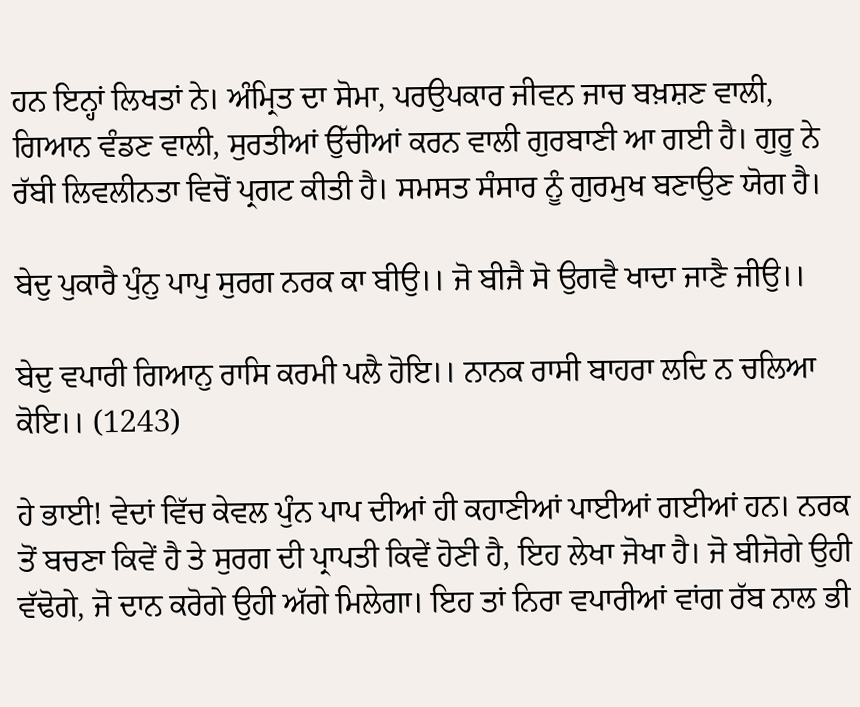ਹਨ ਇਨ੍ਹਾਂ ਲਿਖਤਾਂ ਨੇ। ਅੰਮ੍ਰਿਤ ਦਾ ਸੋਮਾ, ਪਰਉਪਕਾਰ ਜੀਵਨ ਜਾਚ ਬਖ਼ਸ਼ਣ ਵਾਲੀ, ਗਿਆਨ ਵੰਡਣ ਵਾਲੀ, ਸੁਰਤੀਆਂ ਉੱਚੀਆਂ ਕਰਨ ਵਾਲੀ ਗੁਰਬਾਣੀ ਆ ਗਈ ਹੈ। ਗੁਰੂ ਨੇ ਰੱਬੀ ਲਿਵਲੀਨਤਾ ਵਿਚੋਂ ਪ੍ਰਗਟ ਕੀਤੀ ਹੈ। ਸਮਸਤ ਸੰਸਾਰ ਨੂੰ ਗੁਰਮੁਖ ਬਣਾਉਣ ਯੋਗ ਹੈ।

ਬੇਦੁ ਪੁਕਾਰੈ ਪੁੰਨੁ ਪਾਪੁ ਸੁਰਗ ਨਰਕ ਕਾ ਬੀਉ।। ਜੋ ਬੀਜੈ ਸੋ ਉਗਵੈ ਖਾਦਾ ਜਾਣੈ ਜੀਉ।।

ਬੇਦੁ ਵਪਾਰੀ ਗਿਆਨੁ ਰਾਸਿ ਕਰਮੀ ਪਲੈ ਹੋਇ।। ਨਾਨਕ ਰਾਸੀ ਬਾਹਰਾ ਲਦਿ ਨ ਚਲਿਆ ਕੋਇ।। (1243)

ਹੇ ਭਾਈ! ਵੇਦਾਂ ਵਿੱਚ ਕੇਵਲ ਪੁੰਨ ਪਾਪ ਦੀਆਂ ਹੀ ਕਹਾਣੀਆਂ ਪਾਈਆਂ ਗਈਆਂ ਹਨ। ਨਰਕ ਤੋਂ ਬਚਣਾ ਕਿਵੇਂ ਹੈ ਤੇ ਸੁਰਗ ਦੀ ਪ੍ਰਾਪਤੀ ਕਿਵੇਂ ਹੋਣੀ ਹੈ, ਇਹ ਲੇਖਾ ਜੋਖਾ ਹੈ। ਜੋ ਬੀਜੋਗੇ ਉਹੀ ਵੱਢੋਗੇ, ਜੋ ਦਾਨ ਕਰੋਗੇ ਉਹੀ ਅੱਗੇ ਮਿਲੇਗਾ। ਇਹ ਤਾਂ ਨਿਰਾ ਵਪਾਰੀਆਂ ਵਾਂਗ ਰੱਬ ਨਾਲ ਭੀ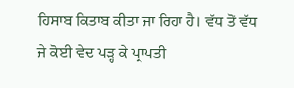ਹਿਸਾਬ ਕਿਤਾਬ ਕੀਤਾ ਜਾ ਰਿਹਾ ਹੈ। ਵੱਧ ਤੋਂ ਵੱਧ ਜੇ ਕੋਈ ਵੇਦ ਪੜ੍ਹ ਕੇ ਪ੍ਰਾਪਤੀ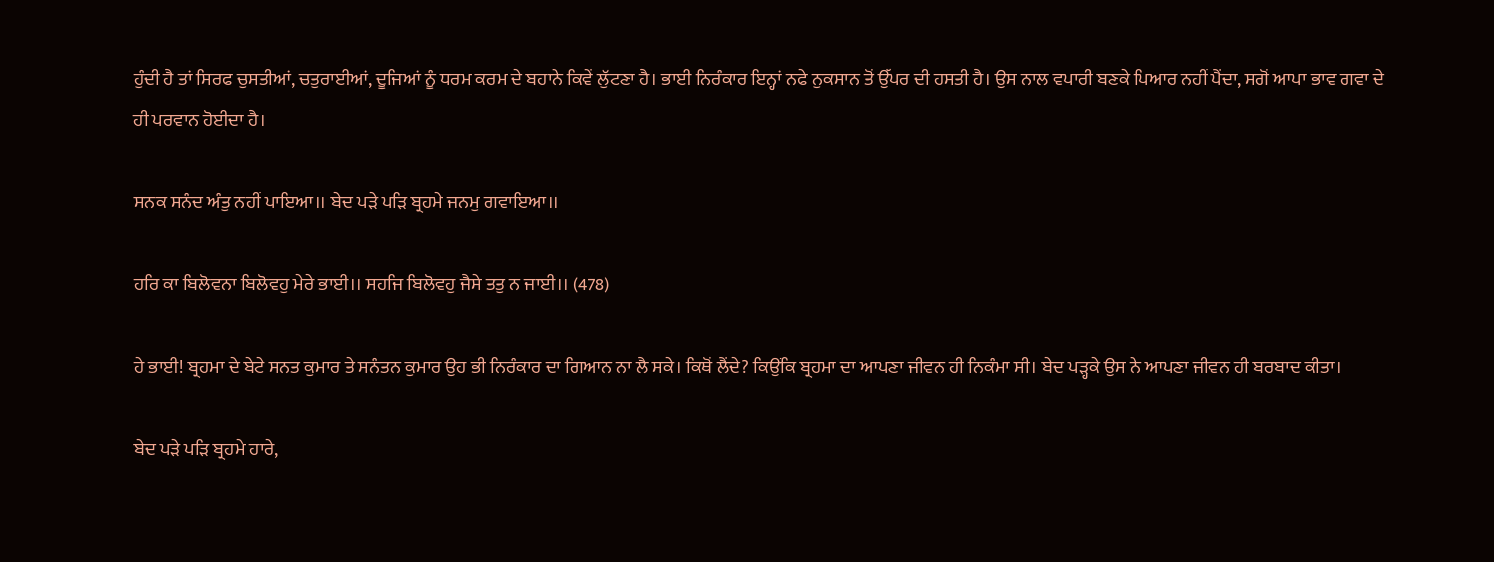ਹੁੰਦੀ ਹੈ ਤਾਂ ਸਿਰਫ ਚੁਸਤੀਆਂ, ਚਤੁਰਾਈਆਂ, ਦੂਜਿਆਂ ਨੂੰ ਧਰਮ ਕਰਮ ਦੇ ਬਹਾਨੇ ਕਿਵੇਂ ਲੁੱਟਣਾ ਹੈ। ਭਾਈ ਨਿਰੰਕਾਰ ਇਨ੍ਹਾਂ ਨਫੇ ਨੁਕਸਾਨ ਤੋਂ ਉੱਪਰ ਦੀ ਹਸਤੀ ਹੈ। ਉਸ ਨਾਲ ਵਪਾਰੀ ਬਣਕੇ ਪਿਆਰ ਨਹੀਂ ਪੈਂਦਾ, ਸਗੋਂ ਆਪਾ ਭਾਵ ਗਵਾ ਦੇ ਹੀ ਪਰਵਾਨ ਹੋਈਦਾ ਹੈ।

ਸਨਕ ਸਨੰਦ ਅੰਤੁ ਨਹੀਂ ਪਾਇਆ।। ਬੇਦ ਪੜੇ ਪੜਿ ਬ੍ਰਹਮੇ ਜਨਮੁ ਗਵਾਇਆ।।

ਹਰਿ ਕਾ ਬਿਲੋਵਨਾ ਬਿਲੋਵਹੁ ਮੇਰੇ ਭਾਈ।। ਸਹਜਿ ਬਿਲੋਵਹੁ ਜੈਸੇ ਤਤੁ ਨ ਜਾਈ।। (478)

ਹੇ ਭਾਈ! ਬ੍ਰਹਮਾ ਦੇ ਬੇਟੇ ਸਨਤ ਕੁਮਾਰ ਤੇ ਸਨੰਤਨ ਕੁਮਾਰ ਉਹ ਭੀ ਨਿਰੰਕਾਰ ਦਾ ਗਿਆਨ ਨਾ ਲੈ ਸਕੇ। ਕਿਥੋਂ ਲੈਂਦੇ? ਕਿਉਂਕਿ ਬ੍ਰਹਮਾ ਦਾ ਆਪਣਾ ਜੀਵਨ ਹੀ ਨਿਕੰਮਾ ਸੀ। ਬੇਦ ਪੜ੍ਹਕੇ ਉਸ ਨੇ ਆਪਣਾ ਜੀਵਨ ਹੀ ਬਰਬਾਦ ਕੀਤਾ।

ਬੇਦ ਪੜੇ ਪੜਿ ਬ੍ਰਹਮੇ ਹਾਰੇ,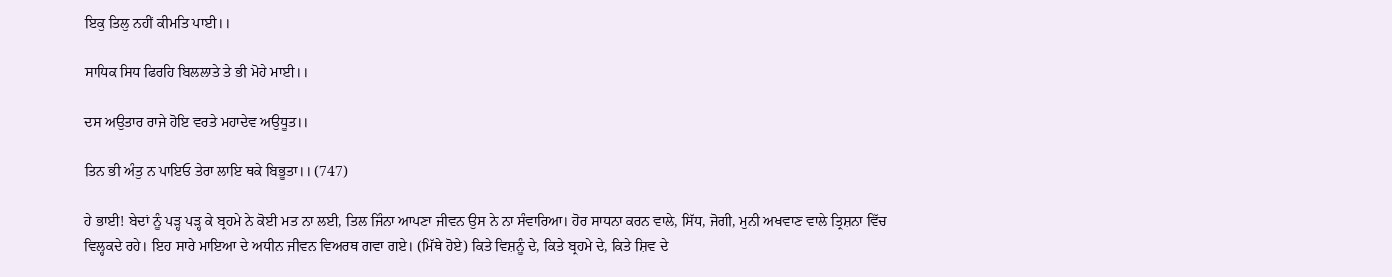ਇਕੁ ਤਿਲੁ ਨਹੀਂ ਕੀਮਤਿ ਪਾਈ।।

ਸਾਧਿਕ ਸਿਧ ਫਿਰਹਿ ਬਿਲਲਾਤੇ ਤੇ ਭੀ ਮੋਹੇ ਮਾਈ।।

ਦਸ ਅਉਤਾਰ ਰਾਜੇ ਹੋਇ ਵਰਤੇ ਮਹਾਦੇਵ ਅਉਧੂਤ।।

ਤਿਨ ਭੀ ਅੰਤੁ ਨ ਪਾਇਓ ਤੇਰਾ ਲਾਇ ਥਕੇ ਬਿਭੂਤਾ।। (747)

ਹੇ ਭਾਈ! ਬੇਦਾਂ ਨੂੰ ਪੜ੍ਹ ਪੜ੍ਹ ਕੇ ਬ੍ਰਹਮੇ ਨੇ ਕੋਈ ਮਤ ਨਾ ਲਈ, ਤਿਲ ਜਿੰਨਾ ਆਪਣਾ ਜੀਵਨ ਉਸ ਨੇ ਨਾ ਸੰਵਾਰਿਆ। ਹੋਰ ਸਾਧਨਾ ਕਰਨ ਵਾਲੇ, ਸਿੱਧ, ਜੋਗੀ, ਮੁਨੀ ਅਖਵਾਣ ਵਾਲੇ ਤ੍ਰਿਸ਼ਨਾ ਵਿੱਚ ਵਿਲ੍ਹਕਦੇ ਰਹੇ। ਇਹ ਸਾਰੇ ਮਾਇਆ ਦੇ ਅਧੀਨ ਜੀਵਨ ਵਿਅਰਥ ਗਵਾ ਗਏ। (ਮਿੱਥੇ ਹੋਏ) ਕਿਤੇ ਵਿਸ਼ਨੂੰ ਦੇ, ਕਿਤੇ ਬ੍ਰਹਮੇ ਦੇ, ਕਿਤੇ ਸ਼ਿਵ ਦੇ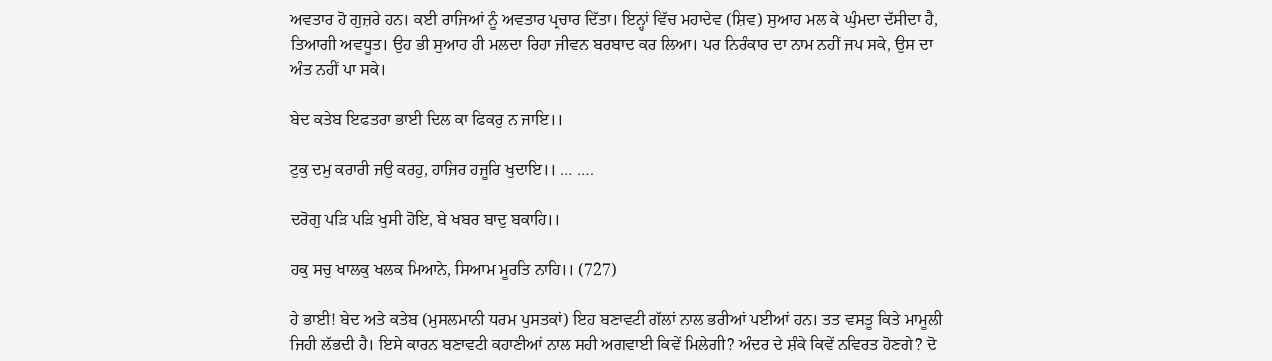ਅਵਤਾਰ ਹੋ ਗੁਜ਼ਰੇ ਹਨ। ਕਈ ਰਾਜਿਆਂ ਨੂੰ ਅਵਤਾਰ ਪ੍ਰਚਾਰ ਦਿੱਤਾ। ਇਨ੍ਹਾਂ ਵਿੱਚ ਮਹਾਦੇਵ (ਸ਼ਿਵ) ਸੁਆਹ ਮਲ ਕੇ ਘੁੰਮਦਾ ਦੱਸੀਦਾ ਹੈ, ਤਿਆਗੀ ਅਵਧੂਤ। ਉਹ ਭੀ ਸੁਆਹ ਹੀ ਮਲਦਾ ਰਿਹਾ ਜੀਵਨ ਬਰਬਾਦ ਕਰ ਲਿਆ। ਪਰ ਨਿਰੰਕਾਰ ਦਾ ਨਾਮ ਨਹੀਂ ਜਪ ਸਕੇ, ਉਸ ਦਾ ਅੰਤ ਨਹੀਂ ਪਾ ਸਕੇ।

ਬੇਦ ਕਤੇਬ ਇਫਤਰਾ ਭਾਈ ਦਿਲ ਕਾ ਫਿਕਰੁ ਨ ਜਾਇ।।

ਟੁਕੁ ਦਮੁ ਕਰਾਰੀ ਜਉ ਕਰਹੁ, ਹਾਜਿਰ ਹਜੂਰਿ ਖੁਦਾਇ।। … ….

ਦਰੋਗੁ ਪੜਿ ਪੜਿ ਖੁਸੀ ਹੋਇ, ਬੇ ਖਬਰ ਬਾਦੁ ਬਕਾਹਿ।।

ਹਕੁ ਸਚੁ ਖਾਲਕੁ ਖਲਕ ਮਿਆਨੇ, ਸਿਆਮ ਮੂਰਤਿ ਨਾਹਿ।। (727)

ਹੇ ਭਾਈ! ਬੇਦ ਅਤੇ ਕਤੇਬ (ਮੁਸਲਮਾਨੀ ਧਰਮ ਪੁਸਤਕਾਂ) ਇਹ ਬਣਾਵਟੀ ਗੱਲਾਂ ਨਾਲ ਭਰੀਆਂ ਪਈਆਂ ਹਨ। ਤਤ ਵਸਤੂ ਕਿਤੇ ਮਾਮੂਲੀ ਜਿਹੀ ਲੱਭਦੀ ਹੈ। ਇਸੇ ਕਾਰਨ ਬਣਾਵਟੀ ਕਹਾਣੀਆਂ ਨਾਲ ਸਹੀ ਅਗਵਾਈ ਕਿਵੇਂ ਮਿਲੇਗੀ? ਅੰਦਰ ਦੇ ਸ਼ੰਕੇ ਕਿਵੇਂ ਨਵਿਰਤ ਹੋਣਗੇ? ਦੋ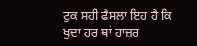ਟੁਕ ਸਹੀ ਫੈਸਲਾ ਇਹ ਹੈ ਕਿ ਖੁਦਾ ਹਰ ਥਾਂ ਹਾਜ਼ਰ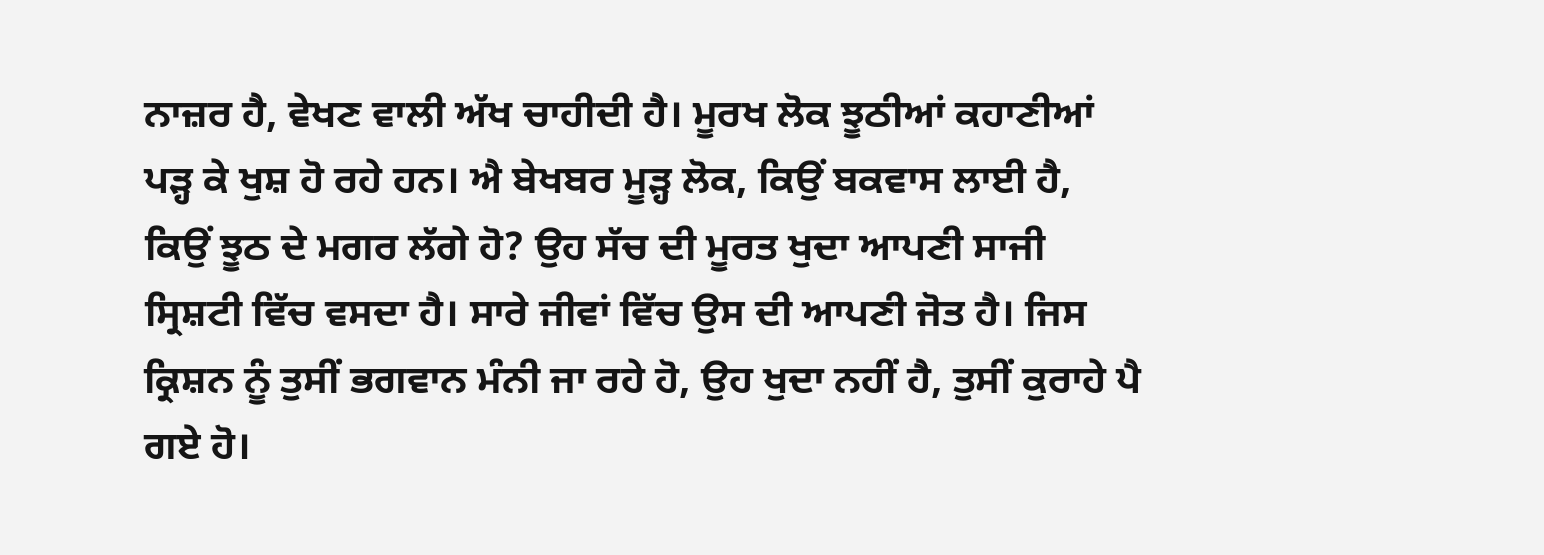ਨਾਜ਼ਰ ਹੈ, ਵੇਖਣ ਵਾਲੀ ਅੱਖ ਚਾਹੀਦੀ ਹੈ। ਮੂਰਖ ਲੋਕ ਝੂਠੀਆਂ ਕਹਾਣੀਆਂ ਪੜ੍ਹ ਕੇ ਖੁਸ਼ ਹੋ ਰਹੇ ਹਨ। ਐ ਬੇਖਬਰ ਮੂੜ੍ਹ ਲੋਕ, ਕਿਉਂ ਬਕਵਾਸ ਲਾਈ ਹੈ, ਕਿਉਂ ਝੂਠ ਦੇ ਮਗਰ ਲੱਗੇ ਹੋ? ਉਹ ਸੱਚ ਦੀ ਮੂਰਤ ਖੁਦਾ ਆਪਣੀ ਸਾਜੀ ਸ੍ਰਿਸ਼ਟੀ ਵਿੱਚ ਵਸਦਾ ਹੈ। ਸਾਰੇ ਜੀਵਾਂ ਵਿੱਚ ਉਸ ਦੀ ਆਪਣੀ ਜੋਤ ਹੈ। ਜਿਸ ਕ੍ਰਿਸ਼ਨ ਨੂੰ ਤੁਸੀਂ ਭਗਵਾਨ ਮੰਨੀ ਜਾ ਰਹੇ ਹੋ, ਉਹ ਖੁਦਾ ਨਹੀਂ ਹੈ, ਤੁਸੀਂ ਕੁਰਾਹੇ ਪੈ ਗਏ ਹੋ।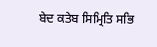ਬੇਦ ਕਤੇਬ ਸਿਮ੍ਰਿਤਿ ਸਭਿ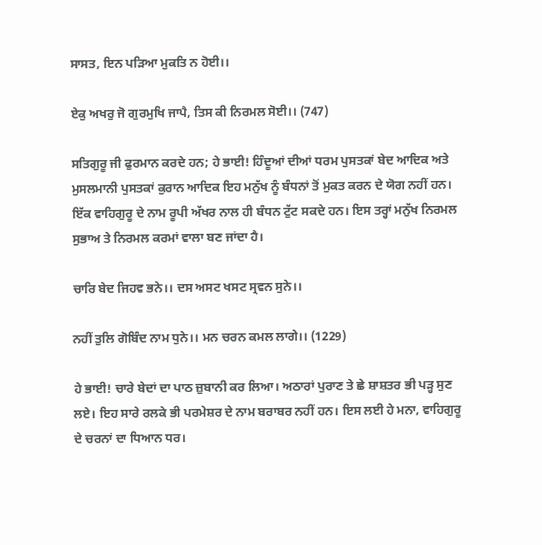ਸਾਸਤ, ਇਨ ਪੜਿਆ ਮੁਕਤਿ ਨ ਹੋਈ।।

ਏਕੁ ਅਖਰੁ ਜੋ ਗੁਰਮੁਖਿ ਜਾਪੈ, ਤਿਸ ਕੀ ਨਿਰਮਲ ਸੋਈ।। (747)

ਸਤਿਗੁਰੂ ਜੀ ਫੁਰਮਾਨ ਕਰਦੇ ਹਨ; ਹੇ ਭਾਈ! ਹਿੰਦੂਆਂ ਦੀਆਂ ਧਰਮ ਪੁਸਤਕਾਂ ਬੇਦ ਆਦਿਕ ਅਤੇ ਮੁਸਲਮਾਨੀ ਪੁਸਤਕਾਂ ਕੁਰਾਨ ਆਦਿਕ ਇਹ ਮਨੁੱਖ ਨੂੰ ਬੰਧਨਾਂ ਤੋਂ ਮੁਕਤ ਕਰਨ ਦੇ ਯੋਗ ਨਹੀਂ ਹਨ। ਇੱਕ ਵਾਹਿਗੁਰੂ ਦੇ ਨਾਮ ਰੂਪੀ ਅੱਖਰ ਨਾਲ ਹੀ ਬੰਧਨ ਟੁੱਟ ਸਕਦੇ ਹਨ। ਇਸ ਤਰ੍ਹਾਂ ਮਨੁੱਖ ਨਿਰਮਲ ਸੁਭਾਅ ਤੇ ਨਿਰਮਲ ਕਰਮਾਂ ਵਾਲਾ ਬਣ ਜਾਂਦਾ ਹੈ।

ਚਾਰਿ ਬੇਦ ਜਿਹਵ ਭਨੇ।। ਦਸ ਅਸਟ ਖਸਟ ਸ੍ਰਵਨ ਸੁਨੇ।।

ਨਹੀਂ ਤੁਲਿ ਗੋਬਿੰਦ ਨਾਮ ਧੁਨੇ।। ਮਨ ਚਰਨ ਕਮਲ ਲਾਗੇ।। (1229)

ਹੇ ਭਾਈ! ਚਾਰੇ ਬੇਦਾਂ ਦਾ ਪਾਠ ਜ਼ੁਬਾਨੀ ਕਰ ਲਿਆ। ਅਠਾਰਾਂ ਪੁਰਾਣ ਤੇ ਛੇ ਸ਼ਾਸ਼ਤਰ ਭੀ ਪੜ੍ਹ ਸੁਣ ਲਏ। ਇਹ ਸਾਰੇ ਰਲਕੇ ਭੀ ਪਰਮੇਸ਼ਰ ਦੇ ਨਾਮ ਬਰਾਬਰ ਨਹੀਂ ਹਨ। ਇਸ ਲਈ ਹੇ ਮਨਾ, ਵਾਹਿਗੁਰੂ ਦੇ ਚਰਨਾਂ ਦਾ ਧਿਆਨ ਧਰ।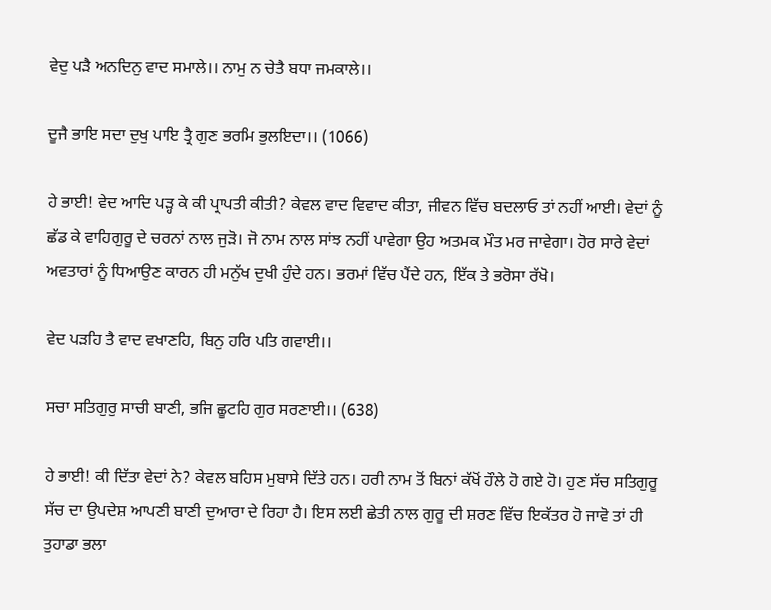ਵੇਦੁ ਪੜੈ ਅਨਦਿਨੁ ਵਾਦ ਸਮਾਲੇ।। ਨਾਮੁ ਨ ਚੇਤੈ ਬਧਾ ਜਮਕਾਲੇ।।

ਦੂਜੈ ਭਾਇ ਸਦਾ ਦੁਖੁ ਪਾਇ ਤ੍ਰੈ ਗੁਣ ਭਰਮਿ ਭੁਲਇਦਾ।। (1066)

ਹੇ ਭਾਈ! ਵੇਦ ਆਦਿ ਪੜ੍ਹ ਕੇ ਕੀ ਪ੍ਰਾਪਤੀ ਕੀਤੀ? ਕੇਵਲ ਵਾਦ ਵਿਵਾਦ ਕੀਤਾ, ਜੀਵਨ ਵਿੱਚ ਬਦਲਾਓ ਤਾਂ ਨਹੀਂ ਆਈ। ਵੇਦਾਂ ਨੂੰ ਛੱਡ ਕੇ ਵਾਹਿਗੁਰੂ ਦੇ ਚਰਨਾਂ ਨਾਲ ਜੁੜੋ। ਜੋ ਨਾਮ ਨਾਲ ਸਾਂਝ ਨਹੀਂ ਪਾਵੇਗਾ ਉਹ ਅਤਮਕ ਮੌਤ ਮਰ ਜਾਵੇਗਾ। ਹੋਰ ਸਾਰੇ ਵੇਦਾਂ ਅਵਤਾਰਾਂ ਨੂੰ ਧਿਆਉਣ ਕਾਰਨ ਹੀ ਮਨੁੱਖ ਦੁਖੀ ਹੁੰਦੇ ਹਨ। ਭਰਮਾਂ ਵਿੱਚ ਪੈਂਦੇ ਹਨ, ਇੱਕ ਤੇ ਭਰੋਸਾ ਰੱਖੋ।

ਵੇਦ ਪੜਹਿ ਤੈ ਵਾਦ ਵਖਾਣਹਿ, ਬਿਨੁ ਹਰਿ ਪਤਿ ਗਵਾਈ।।

ਸਚਾ ਸਤਿਗੁਰੁ ਸਾਚੀ ਬਾਣੀ, ਭਜਿ ਛੂਟਹਿ ਗੁਰ ਸਰਣਾਈ।। (638)

ਹੇ ਭਾਈ! ਕੀ ਦਿੱਤਾ ਵੇਦਾਂ ਨੇ? ਕੇਵਲ ਬਹਿਸ ਮੁਬਾਸੇ ਦਿੱਤੇ ਹਨ। ਹਰੀ ਨਾਮ ਤੋਂ ਬਿਨਾਂ ਕੱਖੋਂ ਹੌਲੇ ਹੋ ਗਏ ਹੋ। ਹੁਣ ਸੱਚ ਸਤਿਗੁਰੂ ਸੱਚ ਦਾ ਉਪਦੇਸ਼ ਆਪਣੀ ਬਾਣੀ ਦੁਆਰਾ ਦੇ ਰਿਹਾ ਹੈ। ਇਸ ਲਈ ਛੇਤੀ ਨਾਲ ਗੁਰੂ ਦੀ ਸ਼ਰਣ ਵਿੱਚ ਇਕੱਤਰ ਹੋ ਜਾਵੋ ਤਾਂ ਹੀ ਤੁਹਾਡਾ ਭਲਾ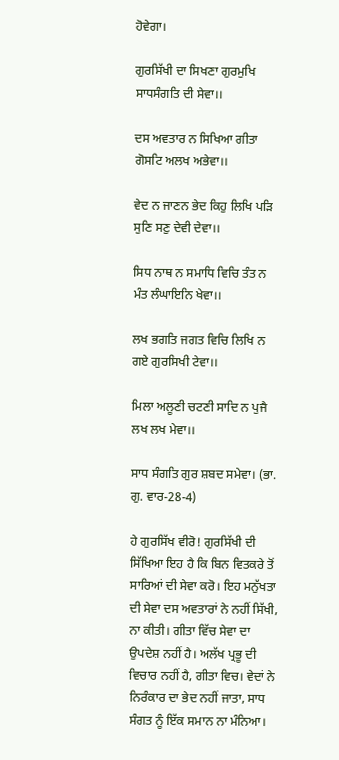ਹੋਵੇਗਾ।

ਗੁਰਸਿੱਖੀ ਦਾ ਸਿਖਣਾ ਗੁਰਮੁਖਿ ਸਾਧਸੰਗਤਿ ਦੀ ਸੇਵਾ।।

ਦਸ ਅਵਤਾਰ ਨ ਸਿਖਿਆ ਗੀਤਾ ਗੋਸਟਿ ਅਲਖ ਅਭੇਵਾ।।

ਵੇਦ ਨ ਜਾਣਨ ਭੇਦ ਕਿਹੁ ਲਿਖਿ ਪੜਿ ਸੁਣਿ ਸਣੁ ਦੇਵੀ ਦੇਵਾ।।

ਸਿਧ ਨਾਥ ਨ ਸਮਾਧਿ ਵਿਚਿ ਤੰਤ ਨ ਮੰਤ ਲੰਘਾਇਨਿ ਖੇਵਾ।।

ਲਖ ਭਗਤਿ ਜਗਤ ਵਿਚਿ ਲਿਖਿ ਨ ਗਏ ਗੁਰਸਿਖੀ ਟੇਵਾ।।

ਮਿਲਾ ਅਲੂਣੀ ਚਟਣੀ ਸਾਦਿ ਨ ਪੁਜੈ ਲਖ ਲਖ ਮੇਵਾ।।

ਸਾਧ ਸੰਗਤਿ ਗੁਰ ਸ਼ਬਦ ਸਮੇਵਾ। (ਭਾ. ਗੁ. ਵਾਰ-28-4)

ਹੇ ਗੁਰਸਿੱਖ ਵੀਰੋ! ਗੁਰਸਿੱਖੀ ਦੀ ਸਿੱਖਿਆ ਇਹ ਹੈ ਕਿ ਬਿਨ ਵਿਤਕਰੇ ਤੋਂ ਸਾਰਿਆਂ ਦੀ ਸੇਵਾ ਕਰੋ। ਇਹ ਮਨੁੱਖਤਾ ਦੀ ਸੇਵਾ ਦਸ ਅਵਤਾਰਾਂ ਨੇ ਨਹੀਂ ਸਿੱਖੀ, ਨਾ ਕੀਤੀ। ਗੀਤਾ ਵਿੱਚ ਸੇਵਾ ਦਾ ਉਪਦੇਸ਼ ਨਹੀਂ ਹੈ। ਅਲੱਖ ਪ੍ਰਭੂ ਦੀ ਵਿਚਾਰ ਨਹੀਂ ਹੈ, ਗੀਤਾ ਵਿਚ। ਵੇਦਾਂ ਨੇ ਨਿਰੰਕਾਰ ਦਾ ਭੇਦ ਨਹੀਂ ਜਾਤਾ, ਸਾਧ ਸੰਗਤ ਨੂੰ ਇੱਕ ਸਮਾਨ ਨਾ ਮੰਨਿਆ।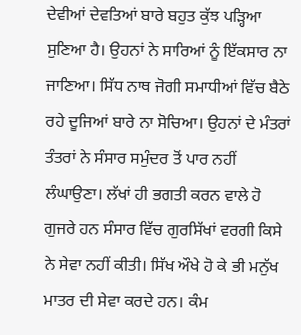ਦੇਵੀਆਂ ਦੇਵਤਿਆਂ ਬਾਰੇ ਬਹੁਤ ਕੁੱਝ ਪੜ੍ਹਿਆ ਸੁਣਿਆ ਹੈ। ਉਹਨਾਂ ਨੇ ਸਾਰਿਆਂ ਨੂੰ ਇੱਕਸਾਰ ਨਾ ਜਾਣਿਆ। ਸਿੱਧ ਨਾਥ ਜੋਗੀ ਸਮਾਧੀਆਂ ਵਿੱਚ ਬੈਠੇ ਰਹੇ ਦੂਜਿਆਂ ਬਾਰੇ ਨਾ ਸੋਚਿਆ। ਉਹਨਾਂ ਦੇ ਮੰਤਰਾਂ ਤੰਤਰਾਂ ਨੇ ਸੰਸਾਰ ਸਮੁੰਦਰ ਤੋਂ ਪਾਰ ਨਹੀਂ ਲੰਘਾਉਣਾ। ਲੱਖਾਂ ਹੀ ਭਗਤੀ ਕਰਨ ਵਾਲੇ ਹੋ ਗੁਜਰੇ ਹਨ ਸੰਸਾਰ ਵਿੱਚ ਗੁਰਸਿੱਖਾਂ ਵਰਗੀ ਕਿਸੇ ਨੇ ਸੇਵਾ ਨਹੀਂ ਕੀਤੀ। ਸਿੱਖ ਔਖੇ ਹੋ ਕੇ ਭੀ ਮਨੁੱਖ ਮਾਤਰ ਦੀ ਸੇਵਾ ਕਰਦੇ ਹਨ। ਕੰਮ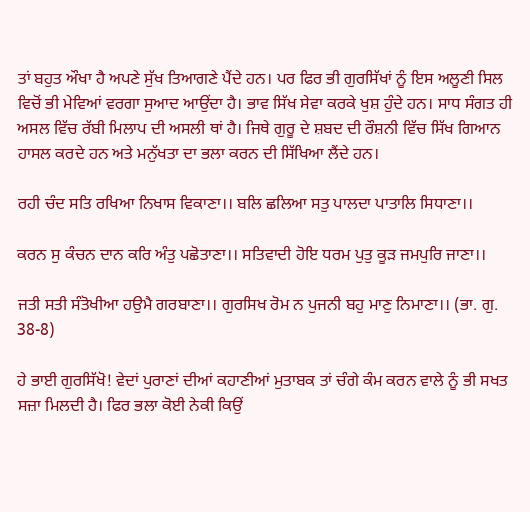ਤਾਂ ਬਹੁਤ ਔਖਾ ਹੈ ਅਪਣੇ ਸੁੱਖ ਤਿਆਗਣੇ ਪੈਂਦੇ ਹਨ। ਪਰ ਫਿਰ ਭੀ ਗੁਰਸਿੱਖਾਂ ਨੂੰ ਇਸ ਅਲੂਣੀ ਸਿਲ ਵਿਚੋਂ ਭੀ ਮੇਵਿਆਂ ਵਰਗਾ ਸੁਆਦ ਆਉਂਦਾ ਹੈ। ਭਾਵ ਸਿੱਖ ਸੇਵਾ ਕਰਕੇ ਖੁਸ਼ ਹੁੰਦੇ ਹਨ। ਸਾਧ ਸੰਗਤ ਹੀ ਅਸਲ ਵਿੱਚ ਰੱਬੀ ਮਿਲਾਪ ਦੀ ਅਸਲੀ ਥਾਂ ਹੈ। ਜਿਥੇ ਗੁਰੂ ਦੇ ਸ਼ਬਦ ਦੀ ਰੌਸ਼ਨੀ ਵਿੱਚ ਸਿੱਖ ਗਿਆਨ ਹਾਸਲ ਕਰਦੇ ਹਨ ਅਤੇ ਮਨੁੱਖਤਾ ਦਾ ਭਲਾ ਕਰਨ ਦੀ ਸਿੱਖਿਆ ਲੈਂਦੇ ਹਨ।

ਰਹੀ ਚੰਦ ਸਤਿ ਰਖਿਆ ਨਿਖਾਸ ਵਿਕਾਣਾ।। ਬਲਿ ਛਲਿਆ ਸਤੁ ਪਾਲਦਾ ਪਾਤਾਲਿ ਸਿਧਾਣਾ।।

ਕਰਨ ਸੁ ਕੰਚਨ ਦਾਨ ਕਰਿ ਅੰਤੁ ਪਛੋਤਾਣਾ।। ਸਤਿਵਾਦੀ ਹੋਇ ਧਰਮ ਪੁਤੁ ਕੂੜ ਜਮਪੁਰਿ ਜਾਣਾ।।

ਜਤੀ ਸਤੀ ਸੰਤੋਖੀਆ ਹਉਮੈ ਗਰਬਾਣਾ।। ਗੁਰਸਿਖ ਰੋਮ ਨ ਪੁਜਨੀ ਬਹੁ ਮਾਣੁ ਨਿਮਾਣਾ।। (ਭਾ. ਗੁ. 38-8)

ਹੇ ਭਾਈ ਗੁਰਸਿੱਖੋ! ਵੇਦਾਂ ਪੁਰਾਣਾਂ ਦੀਆਂ ਕਹਾਣੀਆਂ ਮੁਤਾਬਕ ਤਾਂ ਚੰਗੇ ਕੰਮ ਕਰਨ ਵਾਲੇ ਨੂੰ ਭੀ ਸਖਤ ਸਜ਼ਾ ਮਿਲਦੀ ਹੈ। ਫਿਰ ਭਲਾ ਕੋਈ ਨੇਕੀ ਕਿਉਂ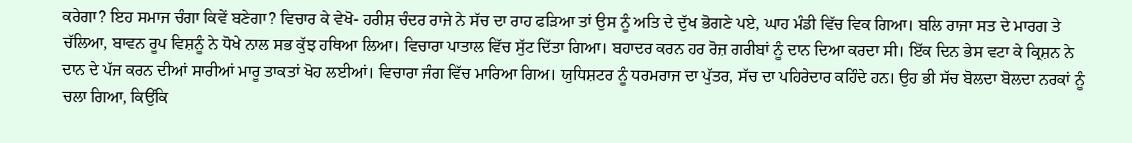ਕਰੇਗਾ? ਇਹ ਸਮਾਜ ਚੰਗਾ ਕਿਵੇਂ ਬਣੇਗਾ? ਵਿਚਾਰ ਕੇ ਵੇਖੋ- ਹਰੀਸ਼ ਚੰਦਰ ਰਾਜੇ ਨੇ ਸੱਚ ਦਾ ਰਾਹ ਫੜਿਆ ਤਾਂ ਉਸ ਨੂੰ ਅਤਿ ਦੇ ਦੁੱਖ ਭੋਗਣੇ ਪਏ, ਘਾਹ ਮੰਡੀ ਵਿੱਚ ਵਿਕ ਗਿਆ। ਬਲਿ ਰਾਜਾ ਸਤ ਦੇ ਮਾਰਗ ਤੇ ਚੱਲਿਆ, ਬਾਵਨ ਰੂਪ ਵਿਸ਼ਨੂੰ ਨੇ ਧੋਖੇ ਨਾਲ ਸਭ ਕੁੱਝ ਹਥਿਆ ਲਿਆ। ਵਿਚਾਰਾ ਪਾਤਾਲ ਵਿੱਚ ਸੁੱਟ ਦਿੱਤਾ ਗਿਆ। ਬਹਾਦਰ ਕਰਨ ਹਰ ਰੋਜ਼ ਗਰੀਬਾਂ ਨੂੰ ਦਾਨ ਦਿਆ ਕਰਦਾ ਸੀ। ਇੱਕ ਦਿਨ ਭੇਸ ਵਟਾ ਕੇ ਕ੍ਰਿਸ਼ਨ ਨੇ ਦਾਨ ਦੇ ਪੱਜ ਕਰਨ ਦੀਆਂ ਸਾਰੀਆਂ ਮਾਰੂ ਤਾਕਤਾਂ ਖੋਹ ਲਈਆਂ। ਵਿਚਾਰਾ ਜੰਗ ਵਿੱਚ ਮਾਰਿਆ ਗਿਅ। ਯੁਧਿਸ਼ਟਰ ਨੂੰ ਧਰਮਰਾਜ ਦਾ ਪੁੱਤਰ, ਸੱਚ ਦਾ ਪਹਿਰੇਦਾਰ ਕਹਿੰਦੇ ਹਨ। ਉਹ ਭੀ ਸੱਚ ਬੋਲਦਾ ਬੋਲਦਾ ਨਰਕਾਂ ਨੂੰ ਚਲਾ ਗਿਆ, ਕਿਉਂਕਿ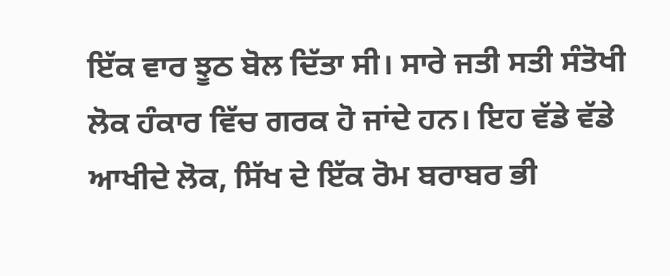ਇੱਕ ਵਾਰ ਝੂਠ ਬੋਲ ਦਿੱਤਾ ਸੀ। ਸਾਰੇ ਜਤੀ ਸਤੀ ਸੰਤੋਖੀ ਲੋਕ ਹੰਕਾਰ ਵਿੱਚ ਗਰਕ ਹੋ ਜਾਂਦੇ ਹਨ। ਇਹ ਵੱਡੇ ਵੱਡੇ ਆਖੀਦੇ ਲੋਕ, ਸਿੱਖ ਦੇ ਇੱਕ ਰੋਮ ਬਰਾਬਰ ਭੀ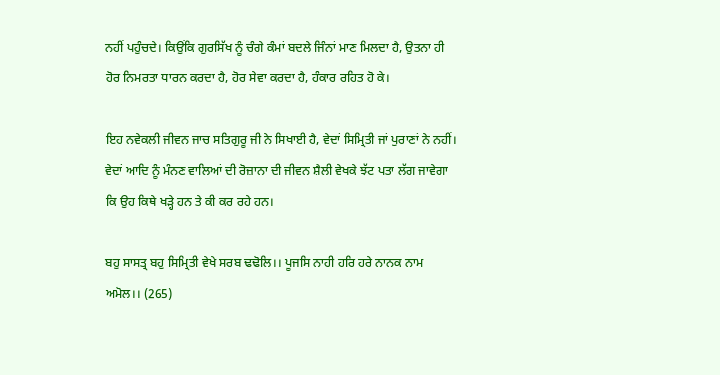ਨਹੀਂ ਪਹੁੰਚਦੇ। ਕਿਉਂਕਿ ਗੁਰਸਿੱਖ ਨੂੰ ਚੰਗੇ ਕੰਮਾਂ ਬਦਲੇ ਜਿੰਨਾਂ ਮਾਣ ਮਿਲਦਾ ਹੈ, ਉਤਨਾ ਹੀ ਹੋਰ ਨਿਮਰਤਾ ਧਾਰਨ ਕਰਦਾ ਹੈ, ਹੋਰ ਸੇਵਾ ਕਰਦਾ ਹੈ, ਹੰਕਾਰ ਰਹਿਤ ਹੋ ਕੇ।

ਇਹ ਨਵੇਕਲੀ ਜੀਵਨ ਜਾਚ ਸਤਿਗੁਰੂ ਜੀ ਨੇ ਸਿਖਾਈ ਹੈ, ਵੇਦਾਂ ਸਿਮ੍ਰਿਤੀ ਜਾਂ ਪੁਰਾਣਾਂ ਨੇ ਨਹੀਂ। ਵੇਦਾਂ ਆਦਿ ਨੂੰ ਮੰਨਣ ਵਾਲਿਆਂ ਦੀ ਰੋਜ਼ਾਨਾ ਦੀ ਜੀਵਨ ਸ਼ੈਲੀ ਵੇਖਕੇ ਝੱਟ ਪਤਾ ਲੱਗ ਜਾਵੇਗਾ ਕਿ ਉਹ ਕਿਥੇ ਖੜ੍ਹੇ ਹਨ ਤੇ ਕੀ ਕਰ ਰਹੇ ਹਨ।

ਬਹੁ ਸਾਸਤ੍ਰ ਬਹੁ ਸਿਮ੍ਰਿਤੀ ਵੇਖੇ ਸਰਬ ਢਢੋਲਿ।। ਪੂਜਸਿ ਨਾਹੀ ਹਰਿ ਹਰੇ ਨਾਨਕ ਨਾਮ ਅਮੋਲ।। (265)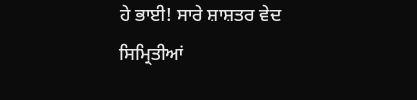ਹੇ ਭਾਈ! ਸਾਰੇ ਸ਼ਾਸ਼ਤਰ ਵੇਦ ਸਿਮ੍ਰਿਤੀਆਂ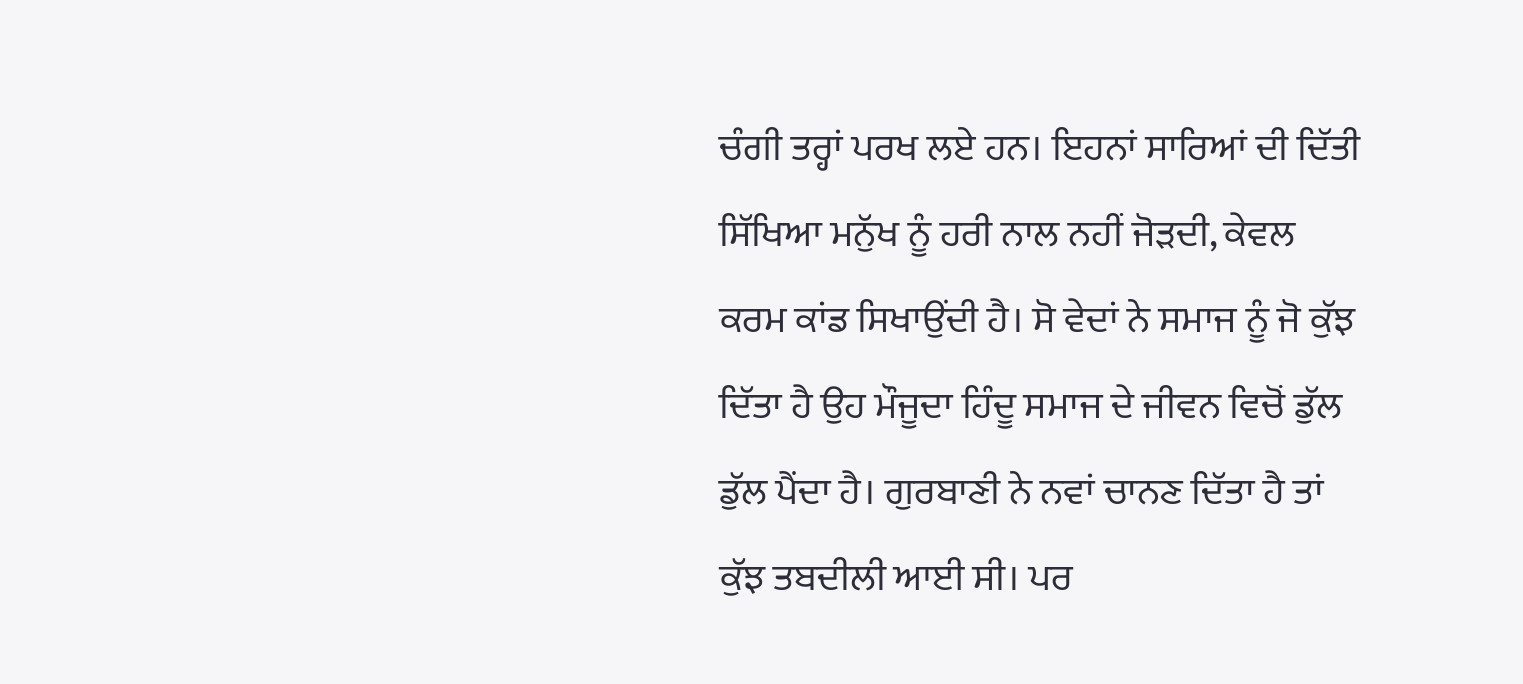ਚੰਗੀ ਤਰ੍ਹਾਂ ਪਰਖ ਲਏ ਹਨ। ਇਹਨਾਂ ਸਾਰਿਆਂ ਦੀ ਦਿੱਤੀ ਸਿੱਖਿਆ ਮਨੁੱਖ ਨੂੰ ਹਰੀ ਨਾਲ ਨਹੀਂ ਜੋੜਦੀ, ਕੇਵਲ ਕਰਮ ਕਾਂਡ ਸਿਖਾਉਂਦੀ ਹੈ। ਸੋ ਵੇਦਾਂ ਨੇ ਸਮਾਜ ਨੂੰ ਜੋ ਕੁੱਝ ਦਿੱਤਾ ਹੈ ਉਹ ਮੌਜੂਦਾ ਹਿੰਦੂ ਸਮਾਜ ਦੇ ਜੀਵਨ ਵਿਚੋਂ ਡੁੱਲ ਡੁੱਲ ਪੈਂਦਾ ਹੈ। ਗੁਰਬਾਣੀ ਨੇ ਨਵਾਂ ਚਾਨਣ ਦਿੱਤਾ ਹੈ ਤਾਂ ਕੁੱਝ ਤਬਦੀਲੀ ਆਈ ਸੀ। ਪਰ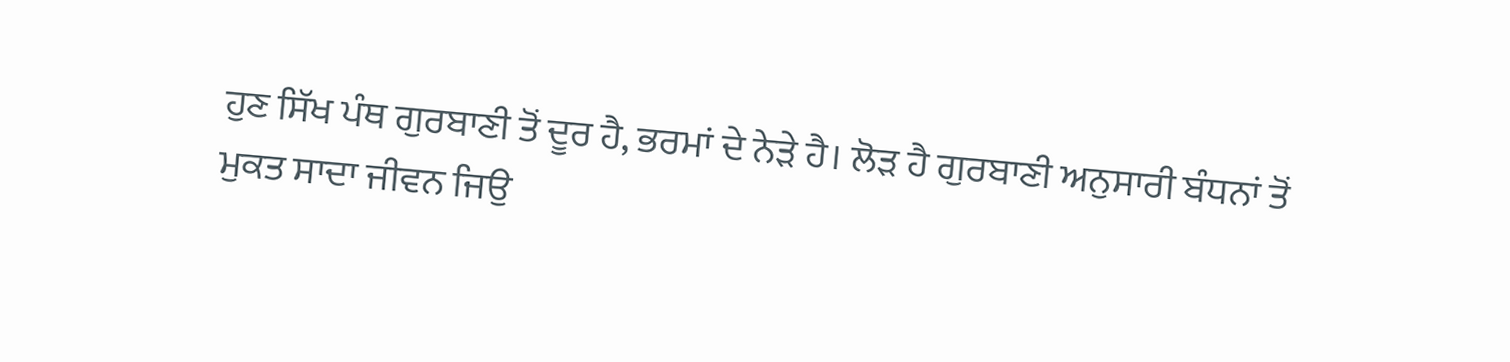ਹੁਣ ਸਿੱਖ ਪੰਥ ਗੁਰਬਾਣੀ ਤੋਂ ਦੂਰ ਹੈ, ਭਰਮਾਂ ਦੇ ਨੇੜੇ ਹੈ। ਲੋੜ ਹੈ ਗੁਰਬਾਣੀ ਅਨੁਸਾਰੀ ਬੰਧਨਾਂ ਤੋਂ ਮੁਕਤ ਸਾਦਾ ਜੀਵਨ ਜਿਉ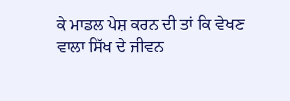ਕੇ ਮਾਡਲ ਪੇਸ਼ ਕਰਨ ਦੀ ਤਾਂ ਕਿ ਵੇਖਣ ਵਾਲਾ ਸਿੱਖ ਦੇ ਜੀਵਨ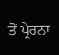ਤੋਂ ਪ੍ਰੇਰਨਾ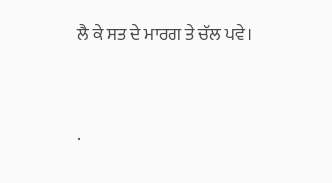ਲੈ ਕੇ ਸਤ ਦੇ ਮਾਰਗ ਤੇ ਚੱਲ ਪਵੇ।




.